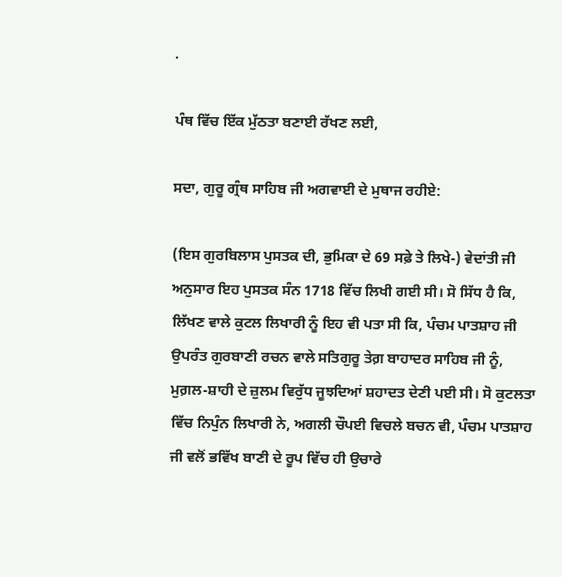.

ਪੰਥ ਵਿੱਚ ਇੱਕ ਮੁੱਠਤਾ ਬਣਾਈ ਰੱਖਣ ਲਈ,

ਸਦਾ, ਗੁਰੂ ਗ੍ਰੰਥ ਸਾਹਿਬ ਜੀ ਅਗਵਾਈ ਦੇ ਮੁਥਾਜ ਰਹੀਏ:

(ਇਸ ਗੁਰਬਿਲਾਸ ਪੁਸਤਕ ਦੀ, ਭੁਮਿਕਾ ਦੇ 69 ਸਫ਼ੇ ਤੇ ਲਿਖੇ-) ਵੇਦਾਂਤੀ ਜੀ ਅਨੁਸਾਰ ਇਹ ਪੁਸਤਕ ਸੰਨ 1718 ਵਿੱਚ ਲਿਖੀ ਗਈ ਸੀ। ਸੋ ਸਿੱਧ ਹੈ ਕਿ, ਲਿੱਖਣ ਵਾਲੇ ਕੁਟਲ ਲਿਖਾਰੀ ਨੂੰ ਇਹ ਵੀ ਪਤਾ ਸੀ ਕਿ, ਪੰਚਮ ਪਾਤਸ਼ਾਹ ਜੀ ਉਪਰੰਤ ਗੁਰਬਾਣੀ ਰਚਨ ਵਾਲੇ ਸਤਿਗੁਰੂ ਤੇਗ਼ ਬਾਹਾਦਰ ਸਾਹਿਬ ਜੀ ਨੂੰ, ਮੁਗ਼ਲ-ਸ਼ਾਹੀ ਦੇ ਜ਼ੁਲਮ ਵਿਰੁੱਧ ਜੂਝਦਿਆਂ ਸ਼ਹਾਦਤ ਦੇਣੀ ਪਈ ਸੀ। ਸੋ ਕੁਟਲਤਾ ਵਿੱਚ ਨਿਪੁੰਨ ਲਿਖਾਰੀ ਨੇ, ਅਗਲੀ ਚੌਪਈ ਵਿਚਲੇ ਬਚਨ ਵੀ, ਪੰਚਮ ਪਾਤਸ਼ਾਹ ਜੀ ਵਲੋਂ ਭਵਿੱਖ ਬਾਣੀ ਦੇ ਰੂਪ ਵਿੱਚ ਹੀ ਉਚਾਰੇ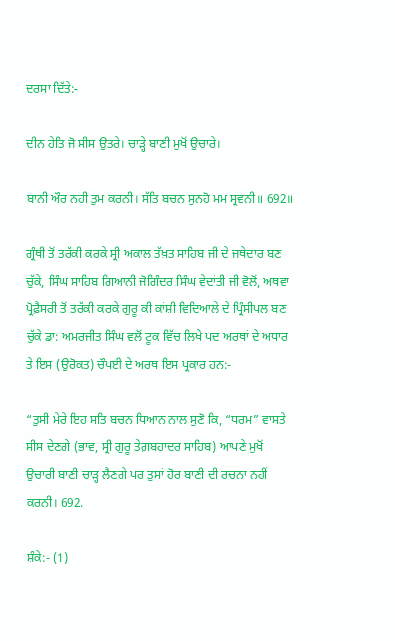ਦਰਸਾ ਦਿੱਤੇ:-

ਦੀਨ ਹੇਤਿ ਜੋ ਸੀਸ ਉਤਰੇ। ਚਾੜ੍ਹੇ ਬਾਣੀ ਮੁਖੋਂ ਉਚਾਰੇ।

ਬਾਨੀ ਔਰ ਨਹੀ ਤੁਮ ਕਰਨੀ। ਸੱਤਿ ਬਚਨ ਸੁਨਹੋ ਮਮ ਸ੍ਰਵਨੀ॥ 692॥

ਗ੍ਰੰਥੀ ਤੋਂ ਤਰੱਕੀ ਕਰਕੇ ਸ੍ਰੀ ਅਕਾਲ ਤੱਖ਼ਤ ਸਾਹਿਬ ਜੀ ਦੇ ਜਥੇਦਾਰ ਬਣ ਚੁੱਕੇ, ਸਿੰਘ ਸਾਹਿਬ ਗਿਆਨੀ ਜੋਗਿੰਦਰ ਸਿੰਘ ਵੇਦਾਂਤੀ ਜੀ ਵੋਲੋਂ, ਅਥਵਾ ਪ੍ਰੋਫ਼ੈਸਰੀ ਤੋਂ ਤਰੱਕੀ ਕਰਕੇ ਗੁਰੂ ਕੀ ਕਾਂਸ਼ੀ ਵਿਦਿਆਲੇ ਦੇ ਪ੍ਰਿੰਸੀਪਲ ਬਣ ਚੁੱਕੇ ਡਾ: ਅਮਰਜੀਤ ਸਿੰਘ ਵਲੋਂ ਟੂਕ ਵਿੱਚ ਲਿਖੇ ਪਦ ਅਰਥਾਂ ਦੇ ਅਧਾਰ ਤੇ ਇਸ (ਉਰੋਕਤ) ਚੌਪਈ ਦੇ ਅਰਥ ਇਸ ਪ੍ਰਕਾਰ ਹਨ:-

“ਤੁਸੀ ਮੇਰੇ ਇਹ ਸਤਿ ਬਚਨ ਧਿਆਨ ਨਾਲ ਸੁਣੋ ਕਿ, “ਧਰਮ” ਵਾਸਤੇ ਸੀਸ ਦੇਣਗੇ (ਭਾਵ, ਸ੍ਰੀ ਗੁਰੂ ਤੇਗ਼ਬਹਾਦਰ ਸਾਹਿਬ) ਆਪਣੇ ਮੁਖੋਂ ਉਚਾਰੀ ਬਾਣੀ ਚਾੜ੍ਹ ਲੈਣਗੇ ਪਰ ਤੁਸਾਂ ਹੋਰ ਬਾਣੀ ਦੀ ਰਚਨਾ ਨਹੀਂ ਕਰਨੀ। 692.

ਸ਼ੰਕੇ:- (1)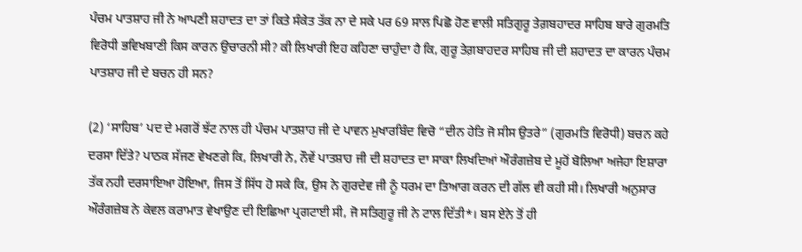ਪੰਚਮ ਪਾਤਸ਼ਾਹ ਜੀ ਨੇ ਆਪਣੀ ਸ਼ਹਾਦਤ ਦਾ ਤਾਂ ਕਿਤੇ ਸੰਕੇਤ ਤੱਕ ਨਾ ਦੇ ਸਕੇ ਪਰ 69 ਸਾਲ ਪਿਛੋ ਹੋਣ ਵਾਲੀ ਸਤਿਗੁਰੂ ਤੇਗ਼ਬਹਾਦਰ ਸਾਹਿਬ ਬਾਰੇ ਗੁਰਮਤਿ ਵਿਰੋਧੀ ਭਵਿਖਬਾਣੀ ਕਿਸ ਕਾਰਨ ਉਚਾਰਨੀ ਸੀ? ਕੀ ਲਿਖਾਰੀ ਇਹ ਕਹਿਣਾ ਚਾਹੁੰਦਾ ਹੈ ਕਿ, ਗੁਰੂ ਤੇਗ਼ਬਾਹਦਰ ਸਾਹਿਬ ਜੀ ਦੀ ਸ਼ਹਾਦਤ ਦਾ ਕਾਰਨ ਪੰਚਮ ਪਾਤਸ਼ਾਹ ਜੀ ਦੇ ਬਚਨ ਹੀ ਸਨ?

(2) ‘ਸਾਹਿਬ’ ਪਦ ਦੇ ਮਗਰੋਂ ਝੱਟ ਨਾਲ ਹੀ ਪੰਚਮ ਪਾਤਸ਼ਾਹ ਜੀ ਦੇ ਪਾਵਨ ਮੁਖਾਰਬਿੰਦ ਵਿਚੋ “ਦੀਨ ਹੇਤਿ ਜੋ ਸੀਸ ਉਤਰੇ” (ਗੁਰਮਤਿ ਵਿਰੋਧੀ) ਬਚਨ ਕਹੇ ਦਰਸਾ ਦਿੱਤੇ? ਪਾਠਕ ਸੱਜਣ ਵੇਖਣਗੇ ਕਿ, ਲਿਖਾਰੀ ਨੇ, ਨੌਵੇਂ ਪਾਤਸ਼ਾਹ ਜੀ ਦੀ ਸ਼ਹਾਦਤ ਦਾ ਸਾਕਾ ਲਿਖਦਿਆਂ ਔਰੰਗਜ਼ੇਬ ਦੇ ਮੂਹੋਂ ਬੋਲਿਆ ਅਜੇਹਾ ਇਸ਼ਾਰਾ ਤੱਕ ਨਹੀ ਦਰਸਾਇਆ ਹੋਇਆ, ਜਿਸ ਤੋਂ ਸਿੱਧ ਹੋ ਸਕੇ ਕਿ, ਉਸ ਨੇ ਗੁਰਦੇਵ ਜੀ ਨੂੰ ਧਰਮ ਦਾ ਤਿਆਗ ਕਰਨ ਦੀ ਗੱਲ ਵੀ ਕਹੀ ਸੀ। ਲਿਖਾਰੀ ਅਨੁਸਾਰ ਔਰੰਗਜ਼ੇਬ ਨੇ ਕੇਵਲ ਕਰਾਮਾਤ ਵੇਖਾਉਣ ਦੀ ਇਛਿਆ ਪ੍ਰਗਟਾਈ ਸੀ, ਜੋ ਸਤਿਗੁਰੂ ਜੀ ਨੇ ਟਾਲ ਦਿੱਤੀ*। ਬਸ ਏਨੇ ਤੋਂ ਹੀ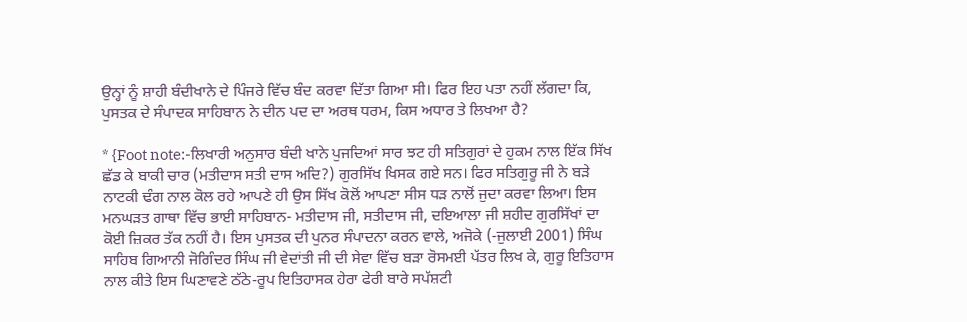ਉਨ੍ਹਾਂ ਨੂੰ ਸ਼ਾਹੀ ਬੰਦੀਖਾਨੇ ਦੇ ਪਿੰਜਰੇ ਵਿੱਚ ਬੰਦ ਕਰਵਾ ਦਿੱਤਾ ਗਿਆ ਸੀ। ਫਿਰ ਇਹ ਪਤਾ ਨਹੀਂ ਲੱਗਦਾ ਕਿ, ਪੁਸਤਕ ਦੇ ਸੰਪਾਦਕ ਸਾਹਿਬਾਨ ਨੇ ਦੀਨ ਪਦ ਦਾ ਅਰਥ ਧਰਮ, ਕਿਸ ਅਧਾਰ ਤੇ ਲਿਖਆ ਹੈ?

* {Foot note:-ਲਿਖਾਰੀ ਅਨੁਸਾਰ ਬੰਦੀ ਖਾਨੇ ਪੁਜਦਿਆਂ ਸਾਰ ਝਟ ਹੀ ਸਤਿਗੁਰਾਂ ਦੇ ਹੁਕਮ ਨਾਲ ਇੱਕ ਸਿੱਖ ਛੱਡ ਕੇ ਬਾਕੀ ਚਾਰ (ਮਤੀਦਾਸ ਸਤੀ ਦਾਸ ਅਦਿ?) ਗੁਰਸਿੱਖ ਖਿਸਕ ਗਏ ਸਨ। ਫਿਰ ਸਤਿਗੁਰੂ ਜੀ ਨੇ ਬੜੇ ਨਾਟਕੀ ਢੰਗ ਨਾਲ ਕੋਲ ਰਹੇ ਆਪਣੇ ਹੀ ਉਸ ਸਿੱਖ ਕੋਲੋਂ ਆਪਣਾ ਸੀਸ ਧੜ ਨਾਲੋਂ ਜੁਦਾ ਕਰਵਾ ਲਿਆ। ਇਸ ਮਨਘੜਤ ਗਾਥਾ ਵਿੱਚ ਭਾਈ ਸਾਹਿਬਾਨ- ਮਤੀਦਾਸ ਜੀ, ਸਤੀਦਾਸ ਜੀ, ਦਇਆਲਾ ਜੀ ਸ਼ਹੀਦ ਗੁਰਸਿੱਖਾਂ ਦਾ ਕੋਈ ਜ਼ਿਕਰ ਤੱਕ ਨਹੀਂ ਹੈ। ਇਸ ਪੁਸਤਕ ਦੀ ਪੁਨਰ ਸੰਪਾਦਨਾ ਕਰਨ ਵਾਲੇ, ਅਜੋਕੇ (-ਜੁਲਾਈ 2001) ਸਿੰਘ ਸਾਹਿਬ ਗਿਆਨੀ ਜੋਗਿੰਦਰ ਸਿੰਘ ਜੀ ਵੇਦਾਂਤੀ ਜੀ ਦੀ ਸੇਵਾ ਵਿੱਚ ਬੜਾ ਰੋਸਮਈ ਪੱਤਰ ਲਿਖ ਕੇ, ਗੁਰੂ ਇਤਿਹਾਸ ਨਾਲ ਕੀਤੇ ਇਸ ਘਿਣਾਵਣੇ ਠੱਠੇ-ਰੂਪ ਇਤਿਹਾਸਕ ਹੇਰਾ ਫੇਰੀ ਬਾਰੇ ਸਪੱਸ਼ਟੀ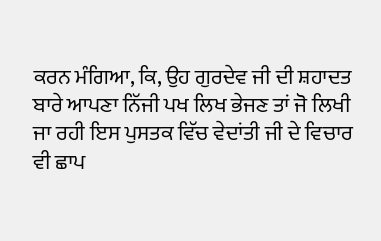ਕਰਨ ਮੰਗਿਆ, ਕਿ, ਉਹ ਗੁਰਦੇਵ ਜੀ ਦੀ ਸ਼ਹਾਦਤ ਬਾਰੇ ਆਪਣਾ ਨਿੱਜੀ ਪਖ ਲਿਖ ਭੇਜਣ ਤਾਂ ਜੋ ਲਿਖੀ ਜਾ ਰਹੀ ਇਸ ਪੁਸਤਕ ਵਿੱਚ ਵੇਦਾਂਤੀ ਜੀ ਦੇ ਵਿਚਾਰ ਵੀ ਛਾਪ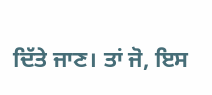ਦਿੱਤੇ ਜਾਣ। ਤਾਂ ਜੋ, ਇਸ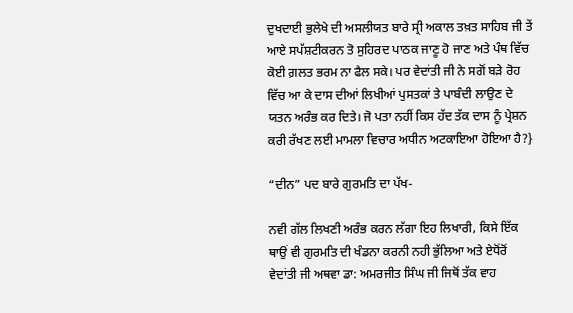ਦੁਖਦਾਈ ਭੁਲੇਖੇ ਦੀ ਅਸਲੀਯਤ ਬਾਰੇ ਸ੍ਰੀ ਅਕਾਲ ਤਖ਼ਤ ਸਾਹਿਬ ਜੀ ਤੇਂ ਆਏ ਸਪੱਸ਼ਟੀਕਰਨ ਤੋ ਸੁਹਿਰਦ ਪਾਠਕ ਜਾਣੂ ਹੋ ਜਾਣ ਅਤੇ ਪੰਥ ਵਿੱਚ ਕੋਈ ਗ਼ਲਤ ਭਰਮ ਨਾ ਫੈਲ ਸਕੇ। ਪਰ ਵੇਦਾਂਤੀ ਜੀ ਨੇ ਸਗੋਂ ਬੜੇ ਰੋਹ ਵਿੱਚ ਆ ਕੇ ਦਾਸ ਦੀਆਂ ਲਿਖੀਆਂ ਪੁਸਤਕਾਂ ਤੇ ਪਾਬੰਦੀ ਲਾਉਣ ਦੇ ਯਤਨ ਅਰੰਭ ਕਰ ਦਿਤੇ। ਜੋ ਪਤਾ ਨਹੀਂ ਕਿਸ ਹੱਦ ਤੱਕ ਦਾਸ ਨੂੰ ਪ੍ਰੇਸ਼ਨ ਕਰੀ ਰੱਖਣ ਲਈ ਮਾਮਲਾ ਵਿਚਾਰ ਅਧੀਨ ਅਟਕਾਇਆ ਹੋਇਆ ਹੈ?}

“ਦੀਨ” ਪਦ ਬਾਰੇ ਗੁਰਮਤਿ ਦਾ ਪੱਖ-

ਨਵੀ ਗੱਲ ਲਿਖਣੀ ਅਰੰਭ ਕਰਨ ਲੱਗਾ ਇਹ ਲਿਖਾਰੀ, ਕਿਸੇ ਇੱਕ ਥਾਉਂ ਵੀ ਗੁਰਮਤਿ ਦੀ ਖੰਡਨਾ ਕਰਨੀ ਨਹੀ ਭੁੱਲਿਆ ਅਤੇ ਏਧੋਂਰੋਂ ਵੇਦਾਂਤੀ ਜੀ ਅਥਵਾ ਡਾ: ਅਮਰਜੀਤ ਸਿੰਘ ਜੀ ਜਿਥੋਂ ਤੱਕ ਵਾਹ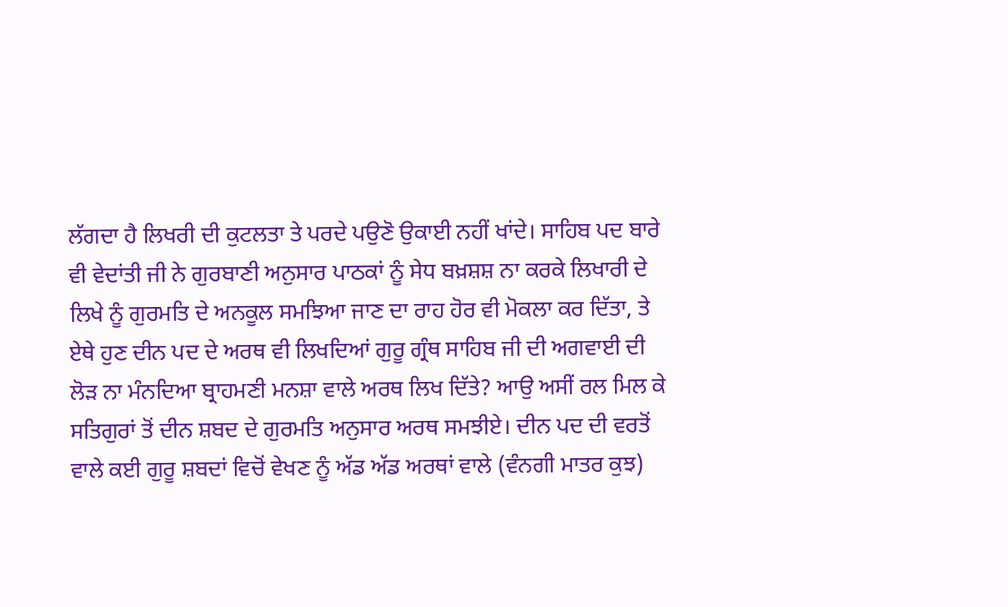ਲੱਗਦਾ ਹੈ ਲਿਖਰੀ ਦੀ ਕੁਟਲਤਾ ਤੇ ਪਰਦੇ ਪਉਣੋ ਉਕਾਈ ਨਹੀਂ ਖਾਂਦੇ। ਸਾਹਿਬ ਪਦ ਬਾਰੇ ਵੀ ਵੇਦਾਂਤੀ ਜੀ ਨੇ ਗੁਰਬਾਣੀ ਅਨੁਸਾਰ ਪਾਠਕਾਂ ਨੂੰ ਸੇਧ ਬਖ਼ਸ਼ਸ਼ ਨਾ ਕਰਕੇ ਲਿਖਾਰੀ ਦੇ ਲਿਖੇ ਨੂੰ ਗੁਰਮਤਿ ਦੇ ਅਨਕੂਲ ਸਮਝਿਆ ਜਾਣ ਦਾ ਰਾਹ ਹੋਰ ਵੀ ਮੋਕਲਾ ਕਰ ਦਿੱਤਾ, ਤੇ ਏਥੇ ਹੁਣ ਦੀਨ ਪਦ ਦੇ ਅਰਥ ਵੀ ਲਿਖਦਿਆਂ ਗੁਰੂ ਗ੍ਰੰਥ ਸਾਹਿਬ ਜੀ ਦੀ ਅਗਵਾਈ ਦੀ ਲੋੜ ਨਾ ਮੰਨਦਿਆ ਬ੍ਰਾਹਮਣੀ ਮਨਸ਼ਾ ਵਾਲੇ ਅਰਥ ਲਿਖ ਦਿੱਤੇ? ਆਉ ਅਸੀਂ ਰਲ ਮਿਲ ਕੇ ਸਤਿਗੁਰਾਂ ਤੋਂ ਦੀਨ ਸ਼ਬਦ ਦੇ ਗੁਰਮਤਿ ਅਨੁਸਾਰ ਅਰਥ ਸਮਝੀਏ। ਦੀਨ ਪਦ ਦੀ ਵਰਤੋਂ ਵਾਲੇ ਕਈ ਗੁਰੂ ਸ਼ਬਦਾਂ ਵਿਚੋਂ ਵੇਖਣ ਨੂੰ ਅੱਡ ਅੱਡ ਅਰਥਾਂ ਵਾਲੇ (ਵੰਨਗੀ ਮਾਤਰ ਕੁਝ)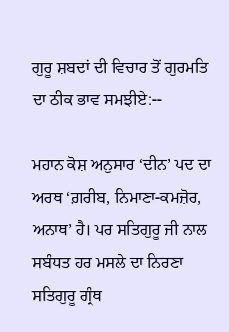ਗੁਰੂ ਸ਼ਬਦਾਂ ਦੀ ਵਿਚਾਰ ਤੋਂ ਗੁਰਮਤਿ ਦਾ ਠੀਕ ਭਾਵ ਸਮਝੀਏ:--

ਮਹਾਨ ਕੋਸ਼ ਅਨੁਸਾਰ ‘ਦੀਨ’ ਪਦ ਦਾ ਅਰਥ ‘ਗ਼ਰੀਬ, ਨਿਮਾਣਾ-ਕਮਜ਼ੋਰ, ਅਨਾਥ’ ਹੈ। ਪਰ ਸਤਿਗੁਰੂ ਜੀ ਨਾਲ ਸਬੰਧਤ ਹਰ ਮਸਲੇ ਦਾ ਨਿਰਣਾ ਸਤਿਗੁਰੂ ਗ੍ਰੰਥ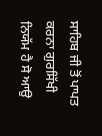ਸਾਹਿਬ ਜੀ ਤੋਂ ਪਾਪਤ ਕਰਨਾ ਗੁਰਸਿੱਖੀ ਨਿਯੱਮ ਹੈ ਸੋ ਆਉ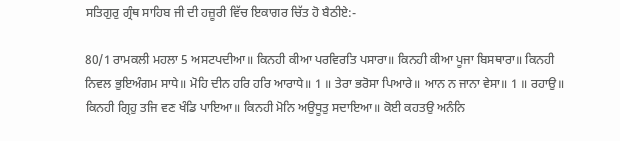ਸਤਿਗੁਰੁ ਗ੍ਰੰਥ ਸਾਹਿਬ ਜੀ ਦੀ ਹਜ਼ੂਰੀ ਵਿੱਚ ਇਕਾਗਰ ਚਿੱਤ ਹੋ ਬੈਠੀਏ:-

80/1 ਰਾਮਕਲੀ ਮਹਲਾ 5 ਅਸਟਪਦੀਆ॥ ਕਿਨਹੀ ਕੀਆ ਪਰਵਿਰਤਿ ਪਸਾਰਾ॥ ਕਿਨਹੀ ਕੀਆ ਪੂਜਾ ਬਿਸਥਾਰਾ॥ ਕਿਨਹੀ ਨਿਵਲ ਭੁਇਅੰਗਮ ਸਾਧੇ॥ ਮੋਹਿ ਦੀਨ ਹਰਿ ਹਰਿ ਆਰਾਧੇ॥ 1 ॥ ਤੇਰਾ ਭਰੋਸਾ ਪਿਆਰੇ॥ ਆਨ ਨ ਜਾਨਾ ਵੇਸਾ॥ 1 ॥ ਰਹਾਉ॥ ਕਿਨਹੀ ਗ੍ਰਿਹੁ ਤਜਿ ਵਣ ਖੰਡਿ ਪਾਇਆ॥ ਕਿਨਹੀ ਮੋਨਿ ਅਉਧੂਤੁ ਸਦਾਇਆ॥ ਕੋਈ ਕਹਤਉ ਅਨੰਨਿ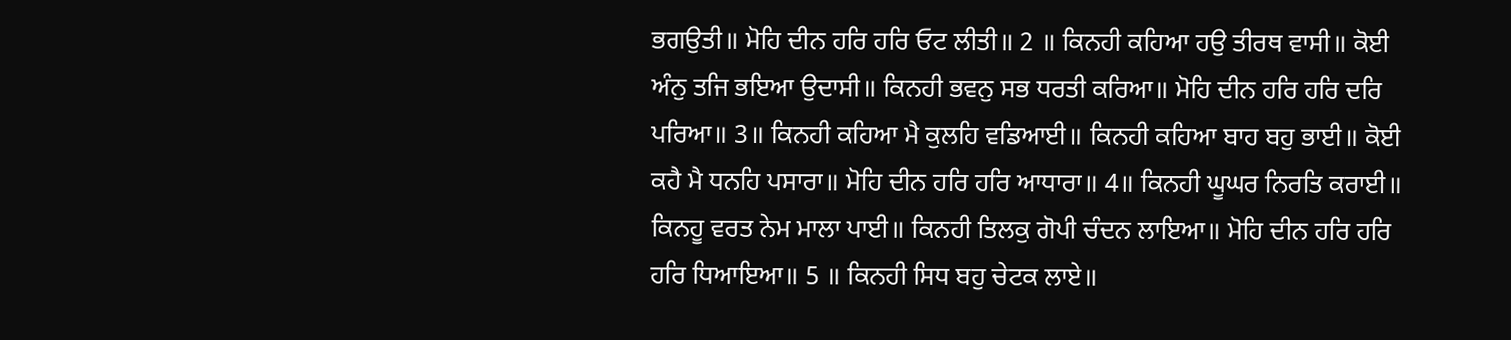ਭਗਉਤੀ॥ ਮੋਹਿ ਦੀਨ ਹਰਿ ਹਰਿ ਓਟ ਲੀਤੀ॥ 2 ॥ ਕਿਨਹੀ ਕਹਿਆ ਹਉ ਤੀਰਥ ਵਾਸੀ॥ ਕੋਈ ਅੰਨੁ ਤਜਿ ਭਇਆ ਉਦਾਸੀ॥ ਕਿਨਹੀ ਭਵਨੁ ਸਭ ਧਰਤੀ ਕਰਿਆ॥ ਮੋਹਿ ਦੀਨ ਹਰਿ ਹਰਿ ਦਰਿ ਪਰਿਆ॥ 3॥ ਕਿਨਹੀ ਕਹਿਆ ਮੈ ਕੁਲਹਿ ਵਡਿਆਈ॥ ਕਿਨਹੀ ਕਹਿਆ ਬਾਹ ਬਹੁ ਭਾਈ॥ ਕੋਈ ਕਹੈ ਮੈ ਧਨਹਿ ਪਸਾਰਾ॥ ਮੋਹਿ ਦੀਨ ਹਰਿ ਹਰਿ ਆਧਾਰਾ॥ 4॥ ਕਿਨਹੀ ਘੂਘਰ ਨਿਰਤਿ ਕਰਾਈ॥ ਕਿਨਹੂ ਵਰਤ ਨੇਮ ਮਾਲਾ ਪਾਈ॥ ਕਿਨਹੀ ਤਿਲਕੁ ਗੋਪੀ ਚੰਦਨ ਲਾਇਆ॥ ਮੋਹਿ ਦੀਨ ਹਰਿ ਹਰਿ ਹਰਿ ਧਿਆਇਆ॥ 5 ॥ ਕਿਨਹੀ ਸਿਧ ਬਹੁ ਚੇਟਕ ਲਾਏ॥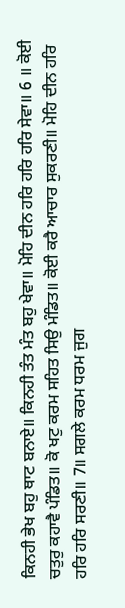ਕਿਨਹੀ ਭੇਖ ਬਹੁ ਥਾਟ ਬਨਾਏ॥ ਕਿਨਹੀ ਤੰਤ ਮੰਤ ਬਹੁ ਖੇਵਾ॥ ਮੋਹਿ ਦੀਨ ਹਰਿ ਹਰਿ ਹਰਿ ਸੇਵਾ॥ 6 ॥ ਕੋਈ ਚਤੁਰੁ ਕਹਾਵੈ ਪੰਡਿਤ॥ ਕੋ ਖਟੁ ਕਰਮ ਸਹਿਤ ਸਿਉ ਮੰਡਿਤ॥ ਕੋਈ ਕਰੈ ਆਚਾਰ ਸੁਕਰਣੀ॥ ਮੋਹਿ ਦੀਨ ਹਰਿ ਹਰਿ ਹਰਿ ਸਰਣੀ॥ 7॥ ਸਗਲੇ ਕਰਮ ਧਰਮ ਜੁਗ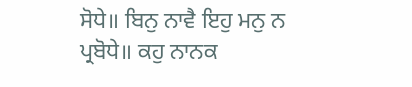ਸੋਧੇ॥ ਬਿਨੁ ਨਾਵੈ ਇਹੁ ਮਨੁ ਨ ਪ੍ਰਬੋਧੇ॥ ਕਹੁ ਨਾਨਕ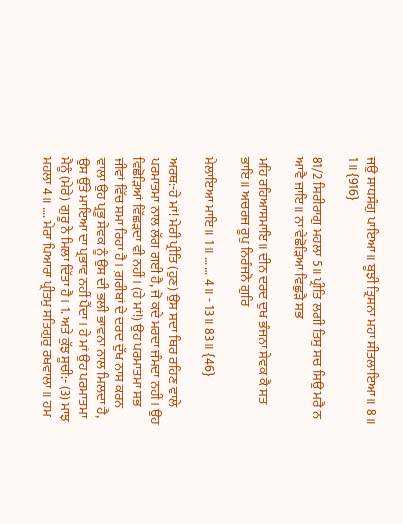ਜਉ ਸਾਧਸੰਗੁ ਪਾਇਆ॥ ਬੂਝੀ ਤ੍ਰਿਸਨਾ ਮਹਾ ਸੀਤਲਾਇਆ॥ 8॥ 1॥ {916}

81/2 ਸਿਰੀਰਾਗੁ ਮਹਲਾ 5॥ ਪ੍ਰੀਤਿ ਲਗੀ ਤਿਸੁ ਸਚ ਸਿਉ ਮਰੈ ਨ ਆਵੈ ਜਾਇ॥ ਨਾ ਵੇਛੋੜਿਆ ਵਿਛੁੜੈ ਸਭ

ਮਹਿ ਰਹਿਆਸਮਾਇ॥ ਦੀਨ ਦਰਦ ਦੁਖ ਭੰਜਨਾ ਸੇਵਕ ਕੈ ਸਤ ਭਾਇ॥ ਅਚਰਜ ਰੂਪੁ ਨਿਰੰਜਨੋ ਗੁਰਿ

ਮੇਲਾਇਆ ਮਾਇ॥ 1॥ … … 4॥ - 13॥ 83॥ {46}

ਅਰਥ:-ਹੇ ਮਾਂ! ਮੇਰੀ ਪ੍ਰੀਤਿ (ਹੁਣ) ਉਸ ਸਦਾ ਥਿਰ ਰਹਿਣ ਵਾਲੇ ਪਰਮਾਤਮਾ ਨਾਲ ਲੱਗ ਗਈ ਹੈ, ਜੋ ਕਦੇ ਮਰਦਾ ਜੰਮਦਾ ਨਹੀਂ। ਉਹ ਵਿਛੋੜਿਆਂ ਵਿੱਛੜਦਾ ਵੀ ਨਹੀਂ। (ਹੇ ਮਾਂ!) ਉਹ ਪਰਮਾਤਮਾ ਸਭ ਜੀਵਾਂ ਵਿੱਚ ਸਮਾ ਰਿਹਾ ਹੈ। ਗ਼ਰੀਬਾਂ ਦੇ ਦਰਦ ਦੁੱਖ ਨਾਸ ਕਰਨ ਵਾਲਾ ਉਹ ਪ੍ਰਭੂ ਸੇਵਕ ਨੂੰ ਉਸ ਦੀ ਭਲੀ ਭਾਵਨਾ ਨਾਲ ਮਿਲਦਾ ਹੈ, ਉਸ ਉੱਤੇ ਮਾਇਆ ਦਾ ਪ੍ਰਭਾਵ ਨਹੀਂ ਪੈਂਦਾ। ਹੇ ਮਾਂ ਉਹ ਪਰਮਾਤਮਾ ਮੈਨੂੰ (ਮੇਰੇ) ਗੁਰੂ ਨੇ ਮਿਲਾ ਦਿੱਤਾ ਹੈ। 1. ਅਤੇ ਕੁੱਝ ਸੂਚੀ:- (3) ਮਾਝ ਮਹਲਾ 4॥ …. ਮੇਰਾ ਪਿਆਰਾ ਪ੍ਰੀਤਮੁ ਸਤਿਗੁਰੁ ਰਖਵਾਲਾ॥ ਹਮ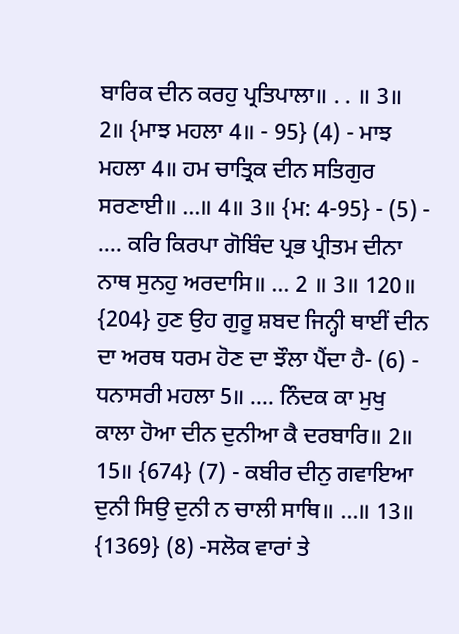ਬਾਰਿਕ ਦੀਨ ਕਰਹੁ ਪ੍ਰਤਿਪਾਲਾ॥ . . ॥ 3॥ 2॥ {ਮਾਝ ਮਹਲਾ 4॥ - 95} (4) - ਮਾਝ ਮਹਲਾ 4॥ ਹਮ ਚਾਤ੍ਰਿਕ ਦੀਨ ਸਤਿਗੁਰ ਸਰਣਾਈ॥ …॥ 4॥ 3॥ {ਮ: 4-95} - (5) - …. ਕਰਿ ਕਿਰਪਾ ਗੋਬਿੰਦ ਪ੍ਰਭ ਪ੍ਰੀਤਮ ਦੀਨਾ ਨਾਥ ਸੁਨਹੁ ਅਰਦਾਸਿ॥ … 2 ॥ 3॥ 120॥ {204} ਹੁਣ ਉਹ ਗੁਰੂ ਸ਼ਬਦ ਜਿਨ੍ਹੀ ਥਾਈਂ ਦੀਨ ਦਾ ਅਰਥ ਧਰਮ ਹੋਣ ਦਾ ਝੌਲਾ ਪੈਂਦਾ ਹੈ- (6) - ਧਨਾਸਰੀ ਮਹਲਾ 5॥ …. ਨਿੰਦਕ ਕਾ ਮੁਖੁ ਕਾਲਾ ਹੋਆ ਦੀਨ ਦੁਨੀਆ ਕੈ ਦਰਬਾਰਿ॥ 2॥ 15॥ {674} (7) - ਕਬੀਰ ਦੀਨੁ ਗਵਾਇਆ ਦੁਨੀ ਸਿਉ ਦੁਨੀ ਨ ਚਾਲੀ ਸਾਥਿ॥ …॥ 13॥ {1369} (8) -ਸਲੋਕ ਵਾਰਾਂ ਤੇ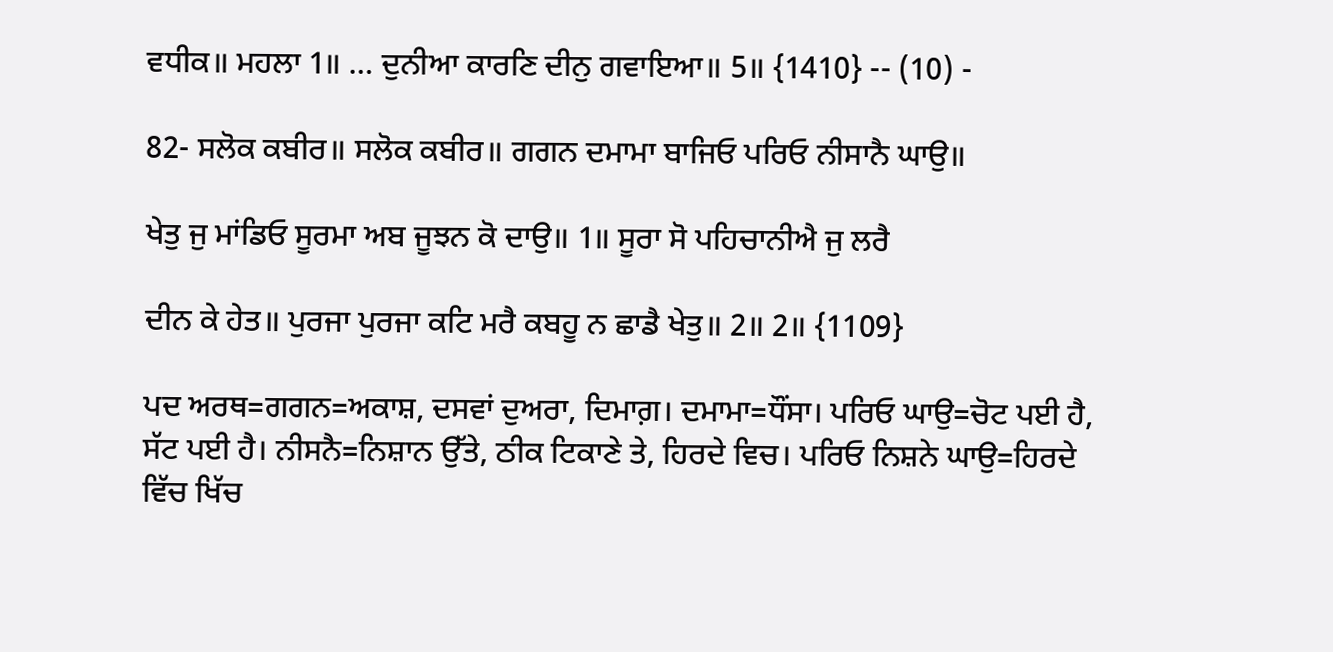ਵਧੀਕ॥ ਮਹਲਾ 1॥ … ਦੁਨੀਆ ਕਾਰਣਿ ਦੀਨੁ ਗਵਾਇਆ॥ 5॥ {1410} -- (10) -

82- ਸਲੋਕ ਕਬੀਰ॥ ਸਲੋਕ ਕਬੀਰ॥ ਗਗਨ ਦਮਾਮਾ ਬਾਜਿਓ ਪਰਿਓ ਨੀਸਾਨੈ ਘਾਉ॥

ਖੇਤੁ ਜੁ ਮਾਂਡਿਓ ਸੂਰਮਾ ਅਬ ਜੂਝਨ ਕੋ ਦਾਉ॥ 1॥ ਸੂਰਾ ਸੋ ਪਹਿਚਾਨੀਐ ਜੁ ਲਰੈ

ਦੀਨ ਕੇ ਹੇਤ॥ ਪੁਰਜਾ ਪੁਰਜਾ ਕਟਿ ਮਰੈ ਕਬਹੂ ਨ ਛਾਡੈ ਖੇਤੁ॥ 2॥ 2॥ {1109}

ਪਦ ਅਰਥ=ਗਗਨ=ਅਕਾਸ਼, ਦਸਵਾਂ ਦੁਅਰਾ, ਦਿਮਾਗ਼। ਦਮਾਮਾ=ਧੌਂਸਾ। ਪਰਿਓ ਘਾਉ=ਚੋਟ ਪਈ ਹੈ, ਸੱਟ ਪਈ ਹੈ। ਨੀਸਨੈ=ਨਿਸ਼ਾਨ ਉੱਤੇ, ਠੀਕ ਟਿਕਾਣੇ ਤੇ, ਹਿਰਦੇ ਵਿਚ। ਪਰਿਓ ਨਿਸ਼ਨੇ ਘਾਉ=ਹਿਰਦੇ ਵਿੱਚ ਖਿੱਚ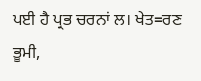ਪਈ ਹੈ ਪ੍ਰਭ ਚਰਨਾਂ ਲ। ਖੇਤ=ਰਣ ਭੂਮੀ,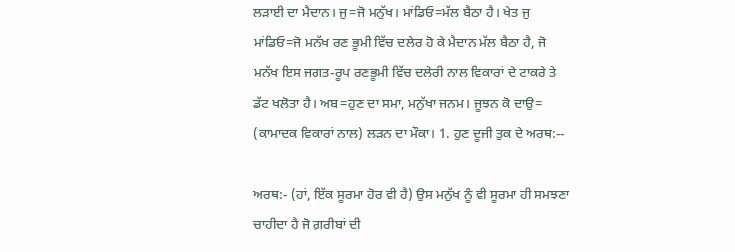ਲੜਾਈ ਦਾ ਮੈਦਾਨ। ਜੁ=ਜੋ ਮਨੁੱਖ। ਮਾਂਡਿਓ=ਮੱਲ ਬੈਠਾ ਹੈ। ਖੇਤ ਜੁ ਮਾਂਡਿਓ=ਜੋ ਮਨੱਖ ਰਣ ਭੂਮੀ ਵਿੱਚ ਦਲੇਰ ਹੋ ਕੇ ਮੈਦਾਨ ਮੱਲ ਬੈਠਾ ਹੈ, ਜੋ ਮਨੱਖ ਇਸ ਜਗਤ-ਰੂਪ ਰਣਭੂਮੀ ਵਿੱਚ ਦਲੇਰੀ ਨਾਲ ਵਿਕਾਰਾਂ ਦੇ ਟਾਕਰੇ ਤੇ ਡੱਟ ਖਲੋਤਾ ਹੈ। ਅਬ=ਹੁਣ ਦਾ ਸਮਾ, ਮਨੁੱਖਾ ਜਨਮ। ਜੂਝਨ ਕੋ ਦਾਉ= (ਕਾਮਾਦਕ ਵਿਕਾਰਾਂ ਨਾਲ) ਲੜਨ ਦਾ ਮੌਕਾ। 1. ਹੁਣ ਦੂਜੀ ਤੁਕ ਦੇ ਅਰਥ:--

ਅਰਥ:- (ਹਾਂ, ਇੱਕ ਸੂਰਮਾ ਹੋਰ ਵੀ ਹੈ) ਉਸ ਮਨੁੱਖ ਨੂੰ ਵੀ ਸੂਰਮਾ ਹੀ ਸਮਝਣਾ ਚਾਹੀਦਾ ਹੈ ਜੋ ਗ਼ਰੀਬਾਂ ਦੀ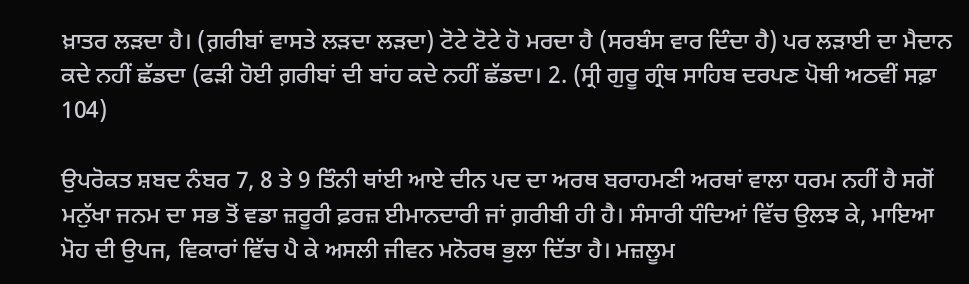ਖ਼ਾਤਰ ਲੜਦਾ ਹੈ। (ਗ਼ਰੀਬਾਂ ਵਾਸਤੇ ਲੜਦਾ ਲੜਦਾ) ਟੋਟੇ ਟੋਟੇ ਹੋ ਮਰਦਾ ਹੈ (ਸਰਬੰਸ ਵਾਰ ਦਿੰਦਾ ਹੈ) ਪਰ ਲੜਾਈ ਦਾ ਮੈਦਾਨ ਕਦੇ ਨਹੀਂ ਛੱਡਦਾ (ਫੜੀ ਹੋਈ ਗ਼ਰੀਬਾਂ ਦੀ ਬਾਂਹ ਕਦੇ ਨਹੀਂ ਛੱਡਦਾ। 2. (ਸ੍ਰੀ ਗੁਰੂ ਗ੍ਰੰਥ ਸਾਹਿਬ ਦਰਪਣ ਪੋਥੀ ਅਠਵੀਂ ਸਫ਼ਾ 104)

ਉਪਰੋਕਤ ਸ਼ਬਦ ਨੰਬਰ 7, 8 ਤੇ 9 ਤਿੰਨੀ ਥਾਂਈ ਆਏ ਦੀਨ ਪਦ ਦਾ ਅਰਥ ਬਰਾਹਮਣੀ ਅਰਥਾਂ ਵਾਲਾ ਧਰਮ ਨਹੀਂ ਹੈ ਸਗੋਂ ਮਨੁੱਖਾ ਜਨਮ ਦਾ ਸਭ ਤੋਂ ਵਡਾ ਜ਼ਰੂਰੀ ਫ਼ਰਜ਼ ਈਮਾਨਦਾਰੀ ਜਾਂ ਗ਼ਰੀਬੀ ਹੀ ਹੈ। ਸੰਸਾਰੀ ਧੰਦਿਆਂ ਵਿੱਚ ਉਲਝ ਕੇ, ਮਾਇਆ ਮੋਹ ਦੀ ਉਪਜ, ਵਿਕਾਰਾਂ ਵਿੱਚ ਪੈ ਕੇ ਅਸਲੀ ਜੀਵਨ ਮਨੋਰਥ ਭੁਲਾ ਦਿੱਤਾ ਹੈ। ਮਜ਼ਲੂਮ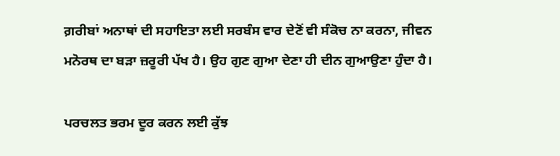ਗ਼ਰੀਬਾਂ ਅਨਾਥਾਂ ਦੀ ਸਹਾਇਤਾ ਲਈ ਸਰਬੰਸ ਵਾਰ ਦੇਣੋਂ ਵੀ ਸੰਕੋਚ ਨਾ ਕਰਨਾ, ਜੀਵਨ ਮਨੋਰਥ ਦਾ ਬੜਾ ਜ਼ਰੂਰੀ ਪੱਖ ਹੈ। ਉਹ ਗੁਣ ਗੁਆ ਦੇਣਾ ਹੀ ਦੀਨ ਗੁਆਉਣਾ ਹੁੰਦਾ ਹੈ।

ਪਰਚਲਤ ਭਰਮ ਦੂਰ ਕਰਨ ਲਈ ਕੁੱਝ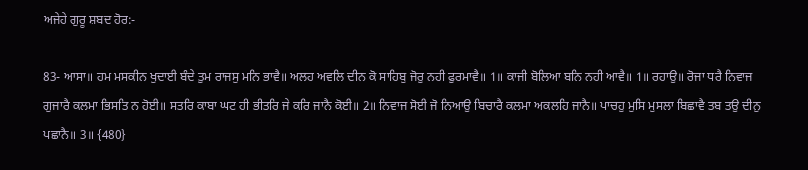ਅਜੇਹੇ ਗੁਰੂ ਸ਼ਬਦ ਹੋਰ:-

83- ਆਸਾ॥ ਹਮ ਮਸਕੀਨ ਖੁਦਾਈ ਬੰਦੇ ਤੁਮ ਰਾਜਸੁ ਮਨਿ ਭਾਵੈ॥ ਅਲਹ ਅਵਲਿ ਦੀਨ ਕੋ ਸਾਹਿਬੁ ਜੋਰੁ ਨਹੀ ਫੁਰਮਾਵੈ॥ 1॥ ਕਾਜੀ ਬੋਲਿਆ ਬਨਿ ਨਹੀ ਆਵੈ॥ 1॥ ਰਹਾਉ॥ ਰੋਜਾ ਧਰੈ ਨਿਵਾਜ ਗੁਜਾਰੈ ਕਲਮਾ ਭਿਸਤਿ ਨ ਹੋਈ॥ ਸਤਰਿ ਕਾਬਾ ਘਟ ਹੀ ਭੀਤਰਿ ਜੇ ਕਰਿ ਜਾਨੈ ਕੋਈ॥ 2॥ ਨਿਵਾਜ ਸੋਈ ਜੋ ਨਿਆਉ ਬਿਚਾਰੈ ਕਲਮਾ ਅਕਲਹਿ ਜਾਨੈ॥ ਪਾਚਹੁ ਮੁਸਿ ਮੁਸਲਾ ਬਿਛਾਵੈ ਤਬ ਤਉ ਦੀਨੁ ਪਛਾਨੈ॥ 3॥ {480}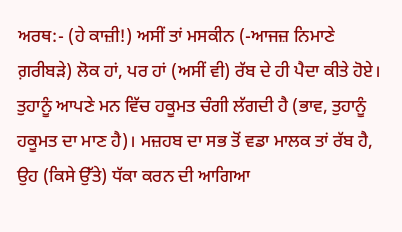ਅਰਥ:- (ਹੇ ਕਾਜ਼ੀ!) ਅਸੀਂ ਤਾਂ ਮਸਕੀਨ (-ਆਜਜ਼ ਨਿਮਾਣੇ ਗ਼ਰੀਬੜੇ) ਲੋਕ ਹਾਂ, ਪਰ ਹਾਂ (ਅਸੀਂ ਵੀ) ਰੱਬ ਦੇ ਹੀ ਪੈਦਾ ਕੀਤੇ ਹੋਏ। ਤੁਹਾਨੂੰ ਆਪਣੇ ਮਨ ਵਿੱਚ ਹਕੂਮਤ ਚੰਗੀ ਲੱਗਦੀ ਹੈ (ਭਾਵ, ਤੁਹਾਨੂੰ ਹਕੂਮਤ ਦਾ ਮਾਣ ਹੈ)। ਮਜ਼ਹਬ ਦਾ ਸਭ ਤੋਂ ਵਡਾ ਮਾਲਕ ਤਾਂ ਰੱਬ ਹੈ, ਉਹ (ਕਿਸੇ ਉੱਤੇ) ਧੱਕਾ ਕਰਨ ਦੀ ਆਗਿਆ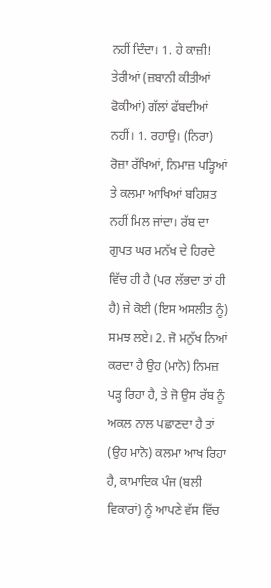ਨਹੀਂ ਦਿੰਦਾ। 1. ਹੇ ਕਾਜ਼ੀ! ਤੇਰੀਆਂ (ਜ਼ਬਾਨੀ ਕੀਤੀਆਂ ਫੋਕੀਆਂ) ਗੱਲਾਂ ਫੱਬਦੀਆਂ ਨਹੀਂ। 1. ਰਹਾਉ। (ਨਿਰਾ) ਰੋਜ਼ਾ ਰੱਖਿਆਂ, ਨਿਮਾਜ਼ ਪੜ੍ਹਿਆਂ ਤੇ ਕਲਮਾ ਆਖਿਆਂ ਬਹਿਸ਼ਤ ਨਹੀਂ ਮਿਲ ਜਾਂਦਾ। ਰੱਬ ਦਾ ਗੁਪਤ ਘਰ ਮਨੱਖ ਦੇ ਹਿਰਦੇ ਵਿੱਚ ਹੀ ਹੈ (ਪਰ ਲੱਭਦਾ ਤਾਂ ਹੀ ਹੈ) ਜੇ ਕੋਈ (ਇਸ ਅਸਲੀਤ ਨੂੰ) ਸਮਝ ਲਏ। 2. ਜੋ ਮਨੁੱਖ ਨਿਆਂ ਕਰਦਾ ਹੈ ਉਹ (ਮਾਨੋ) ਨਿਮਜ਼ ਪੜ੍ਹ ਰਿਹਾ ਹੈ, ਤੇ ਜੋ ਉਸ ਰੱਬ ਨੂੰ ਅਕਲ ਨਾਲ ਪਛਾਣਦਾ ਹੈ ਤਾਂ (ਉਹ ਮਾਨੋ) ਕਲਮਾ ਆਖ ਰਿਹਾ ਹੈ, ਕਾਮਾਦਿਕ ਪੰਜ (ਬਲੀ ਵਿਕਾਰਾਂ) ਨੂੰ ਆਪਣੇ ਵੱਸ ਵਿੱਚ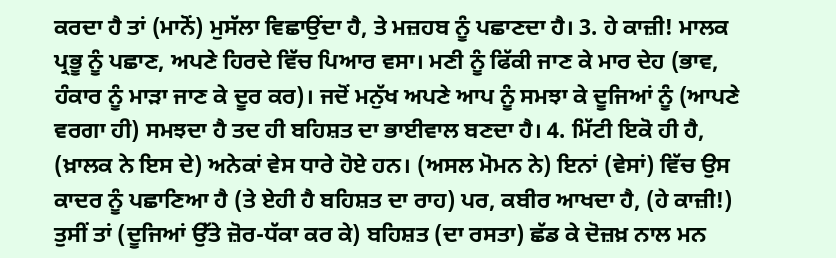ਕਰਦਾ ਹੈ ਤਾਂ (ਮਾਨੋਂ) ਮੁਸੱਲਾ ਵਿਛਾਉਂਦਾ ਹੈ, ਤੇ ਮਜ਼ਹਬ ਨੂੰ ਪਛਾਣਦਾ ਹੈ। 3. ਹੇ ਕਾਜ਼ੀ! ਮਾਲਕ ਪ੍ਰਭੂ ਨੂੰ ਪਛਾਣ, ਅਪਣੇ ਹਿਰਦੇ ਵਿੱਚ ਪਿਆਰ ਵਸਾ। ਮਣੀ ਨੂੰ ਫਿੱਕੀ ਜਾਣ ਕੇ ਮਾਰ ਦੇਹ (ਭਾਵ, ਹੰਕਾਰ ਨੂੰ ਮਾੜਾ ਜਾਣ ਕੇ ਦੂਰ ਕਰ)। ਜਦੋਂ ਮਨੁੱਖ ਅਪਣੇ ਆਪ ਨੂੰ ਸਮਝਾ ਕੇ ਦੂਜਿਆਂ ਨੂੰ (ਆਪਣੇ ਵਰਗਾ ਹੀ) ਸਮਝਦਾ ਹੈ ਤਦ ਹੀ ਬਹਿਸ਼ਤ ਦਾ ਭਾਈਵਾਲ ਬਣਦਾ ਹੈ। 4. ਮਿੱਟੀ ਇਕੋ ਹੀ ਹੈ, (ਖ਼ਾਲਕ ਨੇ ਇਸ ਦੇ) ਅਨੇਕਾਂ ਵੇਸ ਧਾਰੇ ਹੋਏ ਹਨ। (ਅਸਲ ਮੋਮਨ ਨੇ) ਇਨਾਂ (ਵੇਸਾਂ) ਵਿੱਚ ਉਸ ਕਾਦਰ ਨੂੰ ਪਛਾਣਿਆ ਹੈ (ਤੇ ਏਹੀ ਹੈ ਬਹਿਸ਼ਤ ਦਾ ਰਾਹ) ਪਰ, ਕਬੀਰ ਆਖਦਾ ਹੈ, (ਹੇ ਕਾਜ਼ੀ!) ਤੁਸੀਂ ਤਾਂ (ਦੂਜਿਆਂ ਉੱਤੇ ਜ਼ੋਰ-ਧੱਕਾ ਕਰ ਕੇ) ਬਹਿਸ਼ਤ (ਦਾ ਰਸਤਾ) ਛੱਡ ਕੇ ਦੋਜ਼ਖ਼ ਨਾਲ ਮਨ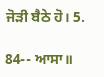ਜੋੜੀ ਬੈਠੇ ਹੋ। 5.

84-- ਆਸਾ॥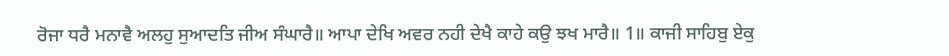ਰੋਜਾ ਧਰੈ ਮਨਾਵੈ ਅਲਹੁ ਸੁਆਦਤਿ ਜੀਅ ਸੰਘਾਰੈ॥ ਆਪਾ ਦੇਖਿ ਅਵਰ ਨਹੀ ਦੇਖੈ ਕਾਹੇ ਕਉ ਝਖ ਮਾਰੈ॥ 1॥ ਕਾਜੀ ਸਾਹਿਬੁ ਏਕੁ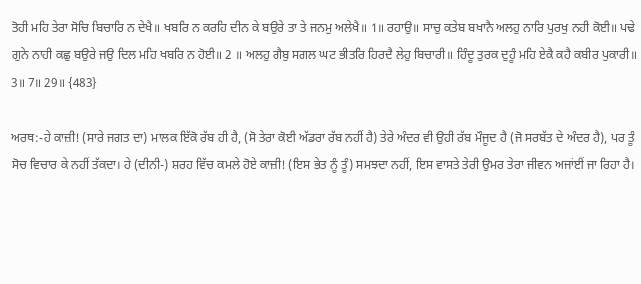ਤੋਹੀ ਮਹਿ ਤੇਰਾ ਸੋਚਿ ਬਿਚਾਰਿ ਨ ਦੇਖੈ॥ ਖਬਰਿ ਨ ਕਰਹਿ ਦੀਨ ਕੇ ਬਉਰੇ ਤਾ ਤੇ ਜਨਮੁ ਅਲੇਖੈ॥ 1॥ ਰਹਾਉ॥ ਸਾਚੁ ਕਤੇਬ ਬਖਾਨੈ ਅਲਹੁ ਨਾਰਿ ਪੁਰਖੁ ਨਹੀ ਕੋਈ॥ ਪਢੇ ਗੁਨੇ ਨਾਹੀ ਕਛੁ ਬਉਰੇ ਜਉ ਦਿਲ ਮਹਿ ਖਬਰਿ ਨ ਹੋਈ॥ 2 ॥ ਅਲਹੁ ਗੈਬੁ ਸਗਲ ਘਟ ਭੀਤਰਿ ਹਿਰਦੈ ਲੇਹੁ ਬਿਚਾਰੀ॥ ਹਿੰਦੂ ਤੁਰਕ ਦੁਹੂੰ ਮਹਿ ਏਕੈ ਕਹੈ ਕਬੀਰ ਪੁਕਾਰੀ॥ 3॥ 7॥ 29॥ {483}

ਅਰਥ:-ਹੇ ਕਾਜ਼ੀ! (ਸਾਰੇ ਜਗਤ ਦਾ) ਮਾਲਕ ਇੱਕੋ ਰੱਬ ਹੀ ਹੈ, (ਸੋ ਤੇਰਾ ਕੋਈ ਅੱਡਰਾ ਰੱਬ ਨਹੀਂ ਹੈ) ਤੇਰੇ ਅੰਦਰ ਵੀ ਉਹੀ ਰੱਬ ਮੌਜੂਦ ਹੈ (ਜੋ ਸਰਬੱਤ ਦੇ ਅੰਦਰ ਹੈ), ਪਰ ਤੂੰ ਸੋਚ ਵਿਚਾਰ ਕੇ ਨਹੀਂ ਤੱਕਦਾ। ਹੇ (ਦੀਨੀ-) ਸ਼ਰਹ ਵਿੱਚ ਕਮਲੇ ਹੋਏ ਕਾਜ਼ੀ! (ਇਸ ਭੇਤ ਨੂੰ ਤੂੰ) ਸਮਝਦਾ ਨਹੀਂ, ਇਸ ਵਾਸਤੇ ਤੇਰੀ ਉਮਰ ਤੇਰਾ ਜੀਵਨ ਅਜਾਂਈਂ ਜਾ ਰਿਹਾ ਹੈ।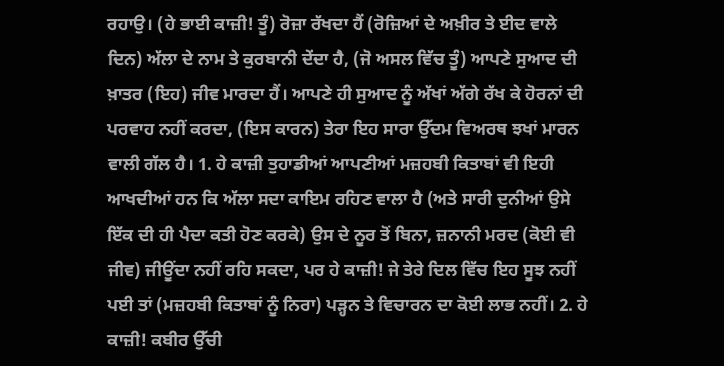ਰਹਾਉ। (ਹੇ ਭਾਈ ਕਾਜ਼ੀ! ਤੂੰ) ਰੋਜ਼ਾ ਰੱਖਦਾ ਹੈਂ (ਰੋਜ਼ਿਆਂ ਦੇ ਅਖ਼ੀਰ ਤੇ ਈਦ ਵਾਲੇ ਦਿਨ) ਅੱਲਾ ਦੇ ਨਾਮ ਤੇ ਕੁਰਬਾਨੀ ਦੇਂਦਾ ਹੈ, (ਜੋ ਅਸਲ ਵਿੱਚ ਤੂੰ) ਆਪਣੇ ਸੁਆਦ ਦੀ ਖ਼ਾਤਰ (ਇਹ) ਜੀਵ ਮਾਰਦਾ ਹੈਂ। ਆਪਣੇ ਹੀ ਸੁਆਦ ਨੂੰ ਅੱਖਾਂ ਅੱਗੇ ਰੱਖ ਕੇ ਹੋਰਨਾਂ ਦੀ ਪਰਵਾਹ ਨਹੀਂ ਕਰਦਾ, (ਇਸ ਕਾਰਨ) ਤੇਰਾ ਇਹ ਸਾਰਾ ਉੱਦਮ ਵਿਅਰਥ ਝਖਾਂ ਮਾਰਨ ਵਾਲੀ ਗੱਲ ਹੈ। 1. ਹੇ ਕਾਜ਼ੀ ਤੁਹਾਡੀਆਂ ਆਪਣੀਆਂ ਮਜ਼ਹਬੀ ਕਿਤਾਬਾਂ ਵੀ ਇਹੀ ਆਖਦੀਆਂ ਹਨ ਕਿ ਅੱਲਾ ਸਦਾ ਕਾਇਮ ਰਹਿਣ ਵਾਲਾ ਹੈ (ਅਤੇ ਸਾਰੀ ਦੁਨੀਆਂ ਉਸੇ ਇੱਕ ਦੀ ਹੀ ਪੈਦਾ ਕਤੀ ਹੋਣ ਕਰਕੇ) ਉਸ ਦੇ ਨੂਰ ਤੋਂ ਬਿਨਾ, ਜ਼ਨਾਨੀ ਮਰਦ (ਕੋਈ ਵੀ ਜੀਵ) ਜੀਊਂਦਾ ਨਹੀਂ ਰਹਿ ਸਕਦਾ, ਪਰ ਹੇ ਕਾਜ਼ੀ! ਜੇ ਤੇਰੇ ਦਿਲ ਵਿੱਚ ਇਹ ਸੂਝ ਨਹੀਂ ਪਈ ਤਾਂ (ਮਜ਼ਹਬੀ ਕਿਤਾਬਾਂ ਨੂੰ ਨਿਰਾ) ਪੜ੍ਹਨ ਤੇ ਵਿਚਾਰਨ ਦਾ ਕੋਈ ਲਾਭ ਨਹੀਂ। 2. ਹੇ ਕਾਜ਼ੀ! ਕਬੀਰ ਉੱਚੀ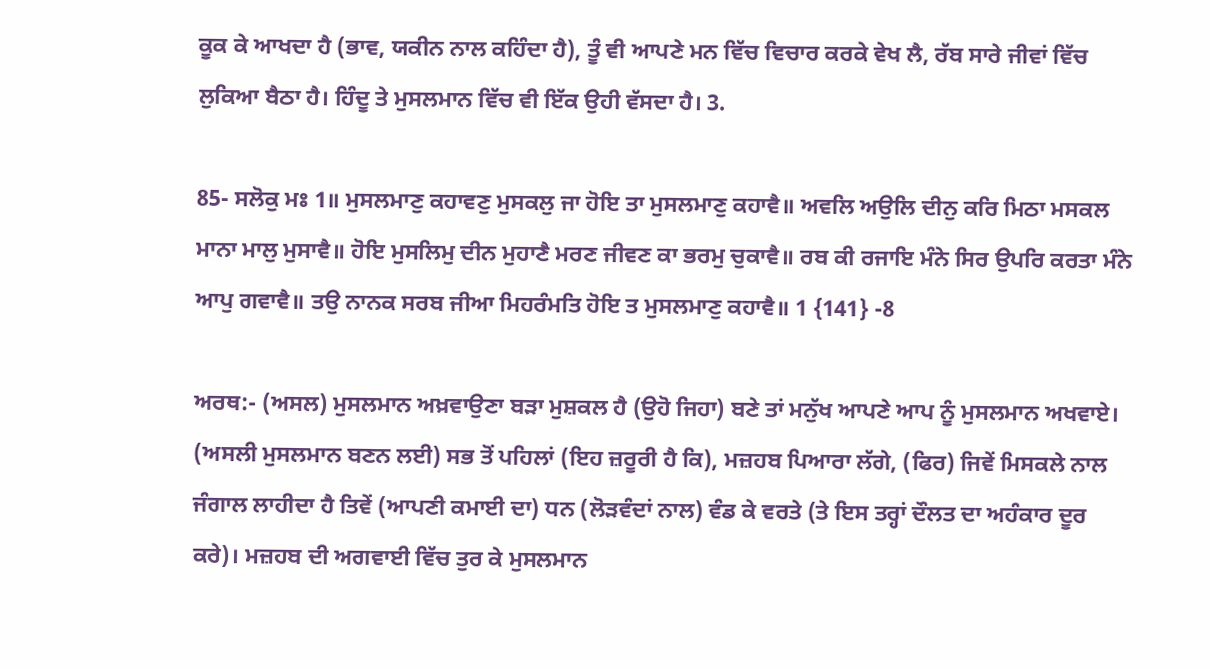ਕੂਕ ਕੇ ਆਖਦਾ ਹੈ (ਭਾਵ, ਯਕੀਨ ਨਾਲ ਕਹਿੰਦਾ ਹੈ), ਤੂੰ ਵੀ ਆਪਣੇ ਮਨ ਵਿੱਚ ਵਿਚਾਰ ਕਰਕੇ ਵੇਖ ਲੈ, ਰੱਬ ਸਾਰੇ ਜੀਵਾਂ ਵਿੱਚ ਲੁਕਿਆ ਬੈਠਾ ਹੈ। ਹਿੰਦੂ ਤੇ ਮੁਸਲਮਾਨ ਵਿੱਚ ਵੀ ਇੱਕ ਉਹੀ ਵੱਸਦਾ ਹੈ। 3.

85- ਸਲੋਕੁ ਮਃ 1॥ ਮੁਸਲਮਾਣੁ ਕਹਾਵਣੁ ਮੁਸਕਲੁ ਜਾ ਹੋਇ ਤਾ ਮੁਸਲਮਾਣੁ ਕਹਾਵੈ॥ ਅਵਲਿ ਅਉਲਿ ਦੀਨੁ ਕਰਿ ਮਿਠਾ ਮਸਕਲ ਮਾਨਾ ਮਾਲੁ ਮੁਸਾਵੈ॥ ਹੋਇ ਮੁਸਲਿਮੁ ਦੀਨ ਮੁਹਾਣੈ ਮਰਣ ਜੀਵਣ ਕਾ ਭਰਮੁ ਚੁਕਾਵੈ॥ ਰਬ ਕੀ ਰਜਾਇ ਮੰਨੇ ਸਿਰ ਉਪਰਿ ਕਰਤਾ ਮੰਨੇ ਆਪੁ ਗਵਾਵੈ॥ ਤਉ ਨਾਨਕ ਸਰਬ ਜੀਆ ਮਿਹਰੰਮਤਿ ਹੋਇ ਤ ਮੁਸਲਮਾਣੁ ਕਹਾਵੈ॥ 1 {141} -8

ਅਰਥ:- (ਅਸਲ) ਮੁਸਲਮਾਨ ਅਖ਼ਵਾਉਣਾ ਬੜਾ ਮੁਸ਼ਕਲ ਹੈ (ਉਹੋ ਜਿਹਾ) ਬਣੇ ਤਾਂ ਮਨੁੱਖ ਆਪਣੇ ਆਪ ਨੂੰ ਮੁਸਲਮਾਨ ਅਖਵਾਏ। (ਅਸਲੀ ਮੁਸਲਮਾਨ ਬਣਨ ਲਈ) ਸਭ ਤੋਂ ਪਹਿਲਾਂ (ਇਹ ਜ਼ਰੂਰੀ ਹੈ ਕਿ), ਮਜ਼ਹਬ ਪਿਆਰਾ ਲੱਗੇ, (ਫਿਰ) ਜਿਵੇਂ ਮਿਸਕਲੇ ਨਾਲ ਜੰਗਾਲ ਲਾਹੀਦਾ ਹੈ ਤਿਵੇਂ (ਆਪਣੀ ਕਮਾਈ ਦਾ) ਧਨ (ਲੋੜਵੰਦਾਂ ਨਾਲ) ਵੰਡ ਕੇ ਵਰਤੇ (ਤੇ ਇਸ ਤਰ੍ਹਾਂ ਦੌਲਤ ਦਾ ਅਹੰਕਾਰ ਦੂਰ ਕਰੇ)। ਮਜ਼ਹਬ ਦੀ ਅਗਵਾਈ ਵਿੱਚ ਤੁਰ ਕੇ ਮੁਸਲਮਾਨ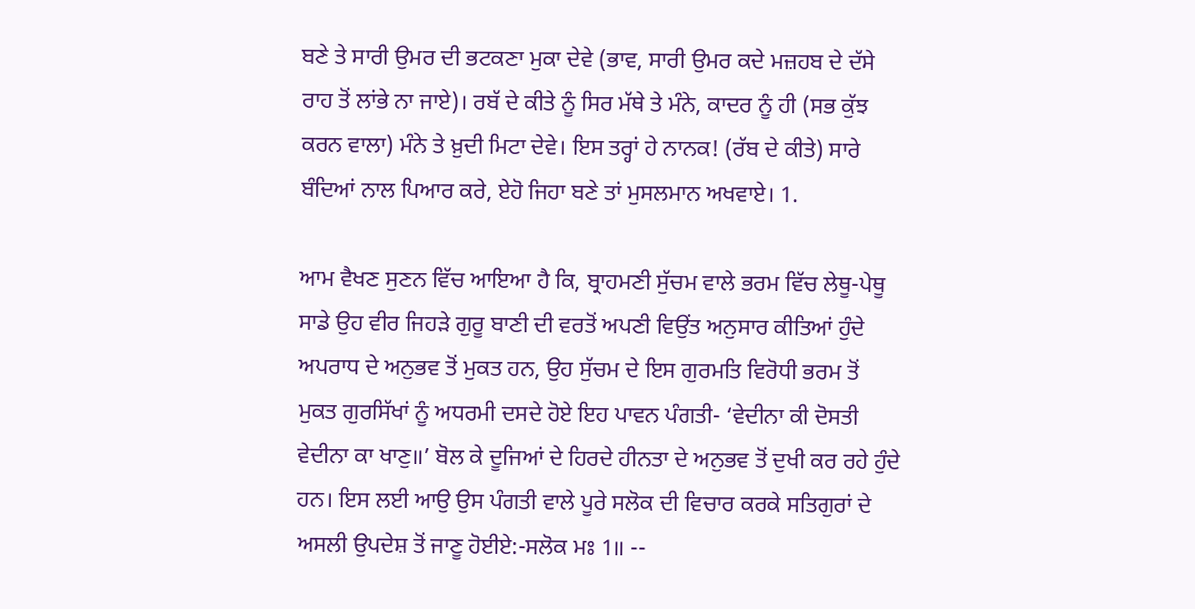ਬਣੇ ਤੇ ਸਾਰੀ ਉਮਰ ਦੀ ਭਟਕਣਾ ਮੁਕਾ ਦੇਵੇ (ਭਾਵ, ਸਾਰੀ ਉਮਰ ਕਦੇ ਮਜ਼ਹਬ ਦੇ ਦੱਸੇ ਰਾਹ ਤੋਂ ਲਾਂਭੇ ਨਾ ਜਾਏ)। ਰਬੱ ਦੇ ਕੀਤੇ ਨੂੰ ਸਿਰ ਮੱਥੇ ਤੇ ਮੰਨੇ, ਕਾਦਰ ਨੂੰ ਹੀ (ਸਭ ਕੁੱਝ ਕਰਨ ਵਾਲਾ) ਮੰਨੇ ਤੇ ਖ਼ੁਦੀ ਮਿਟਾ ਦੇਵੇ। ਇਸ ਤਰ੍ਹਾਂ ਹੇ ਨਾਨਕ! (ਰੱਬ ਦੇ ਕੀਤੇ) ਸਾਰੇ ਬੰਦਿਆਂ ਨਾਲ ਪਿਆਰ ਕਰੇ, ਏਹੋ ਜਿਹਾ ਬਣੇ ਤਾਂ ਮੁਸਲਮਾਨ ਅਖਵਾਏ। 1.

ਆਮ ਵੈਖਣ ਸੁਣਨ ਵਿੱਚ ਆਇਆ ਹੈ ਕਿ, ਬ੍ਰਾਹਮਣੀ ਸੁੱਚਮ ਵਾਲੇ ਭਰਮ ਵਿੱਚ ਲੇਥੂ-ਪੇਥੂ ਸਾਡੇ ਉਹ ਵੀਰ ਜਿਹੜੇ ਗੁਰੂ ਬਾਣੀ ਦੀ ਵਰਤੋਂ ਅਪਣੀ ਵਿਉਂਤ ਅਨੁਸਾਰ ਕੀਤਿਆਂ ਹੁੰਦੇ ਅਪਰਾਧ ਦੇ ਅਨੁਭਵ ਤੋਂ ਮੁਕਤ ਹਨ, ਉਹ ਸੁੱਚਮ ਦੇ ਇਸ ਗੁਰਮਤਿ ਵਿਰੋਧੀ ਭਰਮ ਤੋਂ ਮੁਕਤ ਗੁਰਸਿੱਖਾਂ ਨੂੰ ਅਧਰਮੀ ਦਸਦੇ ਹੋਏ ਇਹ ਪਾਵਨ ਪੰਗਤੀ- ‘ਵੇਦੀਨਾ ਕੀ ਦੋਸਤੀ ਵੇਦੀਨਾ ਕਾ ਖਾਣੁ॥’ ਬੋਲ ਕੇ ਦੂਜਿਆਂ ਦੇ ਹਿਰਦੇ ਹੀਨਤਾ ਦੇ ਅਨੁਭਵ ਤੋਂ ਦੁਖੀ ਕਰ ਰਹੇ ਹੁੰਦੇ ਹਨ। ਇਸ ਲਈ ਆਉ ਉਸ ਪੰਗਤੀ ਵਾਲੇ ਪੂਰੇ ਸਲੋਕ ਦੀ ਵਿਚਾਰ ਕਰਕੇ ਸਤਿਗੁਰਾਂ ਦੇ ਅਸਲੀ ਉਪਦੇਸ਼ ਤੋਂ ਜਾਣੂ ਹੋਈਏ:-ਸਲੋਕ ਮਃ 1॥ --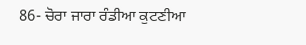86- ਚੋਰਾ ਜਾਰਾ ਰੰਡੀਆ ਕੁਟਣੀਆ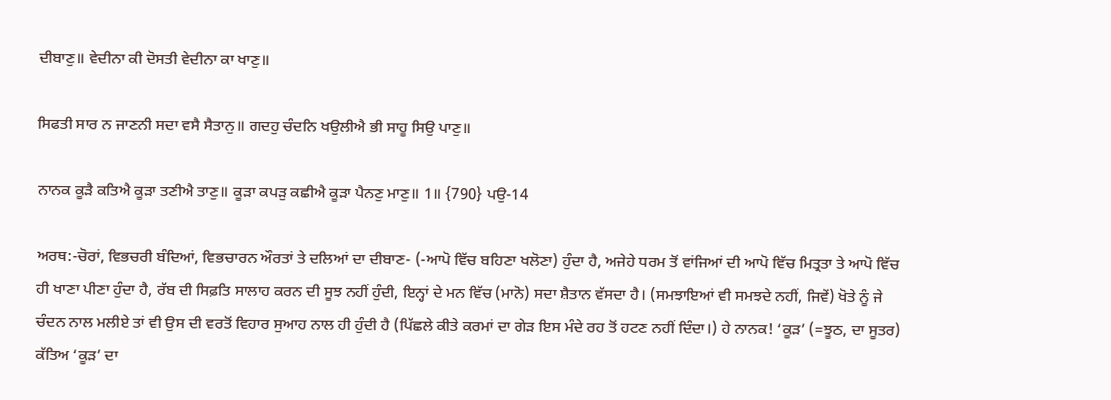ਦੀਬਾਣੁ॥ ਵੇਦੀਨਾ ਕੀ ਦੋਸਤੀ ਵੇਦੀਨਾ ਕਾ ਖਾਣੁ॥

ਸਿਫਤੀ ਸਾਰ ਨ ਜਾਣਨੀ ਸਦਾ ਵਸੈ ਸੈਤਾਨੁ॥ ਗਦਹੁ ਚੰਦਨਿ ਖਉਲੀਐ ਭੀ ਸਾਹੂ ਸਿਉ ਪਾਣੁ॥

ਨਾਨਕ ਕੂੜੈ ਕਤਿਐ ਕੂੜਾ ਤਣੀਐ ਤਾਣੁ॥ ਕੂੜਾ ਕਪੜੁ ਕਛੀਐ ਕੂੜਾ ਪੈਨਣੁ ਮਾਣੁ॥ 1॥ {790} ਪਉ-14

ਅਰਥ:-ਚੋਰਾਂ, ਵਿਭਚਰੀ ਬੰਦਿਆਂ, ਵਿਭਚਾਰਨ ਔਰਤਾਂ ਤੇ ਦਲਿਆਂ ਦਾ ਦੀਬਾਣ- (-ਆਪੋ ਵਿੱਚ ਬਹਿਣਾ ਖਲੋਣਾ) ਹੁੰਦਾ ਹੈ, ਅਜੇਹੇ ਧਰਮ ਤੋਂ ਵਾਂਜਿਆਂ ਦੀ ਆਪੋ ਵਿੱਚ ਮਿਤ੍ਰਤਾ ਤੇ ਆਪੋ ਵਿੱਚ ਹੀ ਖਾਣਾ ਪੀਣਾ ਹੁੰਦਾ ਹੈ, ਰੱਬ ਦੀ ਸਿਫ਼ਤਿ ਸਾਲਾਹ ਕਰਨ ਦੀ ਸੂਝ ਨਹੀਂ ਹੁੰਦੀ, ਇਨ੍ਹਾਂ ਦੇ ਮਨ ਵਿੱਚ (ਮਾਨੋ) ਸਦਾ ਸ਼ੈਤਾਨ ਵੱਸਦਾ ਹੈ। (ਸਮਝਾਇਆਂ ਵੀ ਸਮਝਦੇ ਨਹੀਂ, ਜਿਵੇਂ) ਖੋਤੇ ਨੂੰ ਜੇ ਚੰਦਨ ਨਾਲ ਮਲੀਏ ਤਾਂ ਵੀ ਉਸ ਦੀ ਵਰਤੋਂ ਵਿਹਾਰ ਸੁਆਹ ਨਾਲ ਹੀ ਹੁੰਦੀ ਹੈ (ਪਿੱਛਲੇ ਕੀਤੇ ਕਰਮਾਂ ਦਾ ਗੇੜ ਇਸ ਮੰਦੇ ਰਹ ਤੋਂ ਹਟਣ ਨਹੀਂ ਦਿੰਦਾ।) ਹੇ ਨਾਨਕ! ‘ਕੂੜ’ (=ਝੂਠ, ਦਾ ਸੂਤਰ) ਕੱਤਿਅ ‘ਕੂੜ’ ਦਾ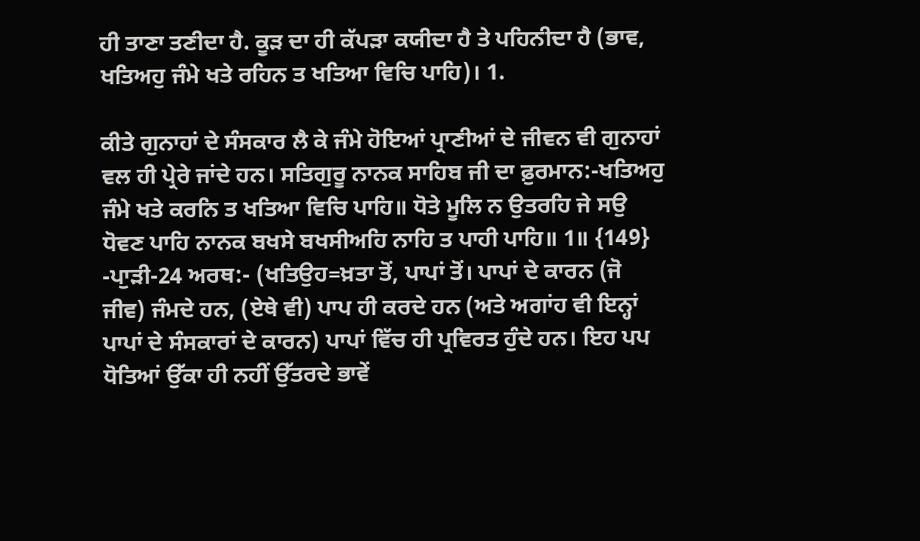ਹੀ ਤਾਣਾ ਤਣੀਦਾ ਹੈ. ਕੂੜ ਦਾ ਹੀ ਕੱਪੜਾ ਕਯੀਦਾ ਹੈ ਤੇ ਪਹਿਨੀਦਾ ਹੈ (ਭਾਵ, ਖਤਿਅਹੁ ਜੰਮੇ ਖਤੇ ਰਹਿਨ ਤ ਖਤਿਆ ਵਿਚਿ ਪਾਹਿ)। 1.

ਕੀਤੇ ਗੁਨਾਹਾਂ ਦੇ ਸੰਸਕਾਰ ਲੈ ਕੇ ਜੰਮੇ ਹੋਇਆਂ ਪ੍ਰਾਣੀਆਂ ਦੇ ਜੀਵਨ ਵੀ ਗੁਨਾਹਾਂ ਵਲ ਹੀ ਪ੍ਰੇਰੇ ਜਾਂਦੇ ਹਨ। ਸਤਿਗੁਰੂ ਨਾਨਕ ਸਾਹਿਬ ਜੀ ਦਾ ਫ਼ੁਰਮਾਨ:-ਖਤਿਅਹੁ ਜੰਮੇ ਖਤੇ ਕਰਨਿ ਤ ਖਤਿਆ ਵਿਚਿ ਪਾਹਿ॥ ਧੋਤੇ ਮੂਲਿ ਨ ਉਤਰਹਿ ਜੇ ਸਉ ਧੋਵਣ ਪਾਹਿ ਨਾਨਕ ਬਖਸੇ ਬਖਸੀਅਹਿ ਨਾਹਿ ਤ ਪਾਹੀ ਪਾਹਿ॥ 1॥ {149} -ਪਾੁੜੀ-24 ਅਰਥ:- (ਖਤਿਉਹ=ਖ਼ਤਾ ਤੋਂ, ਪਾਪਾਂ ਤੋਂ। ਪਾਪਾਂ ਦੇ ਕਾਰਨ (ਜੋ ਜੀਵ) ਜੰਮਦੇ ਹਨ, (ਏਥੇ ਵੀ) ਪਾਪ ਹੀ ਕਰਦੇ ਹਨ (ਅਤੇ ਅਗਾਂਹ ਵੀ ਇਨ੍ਹਾਂ ਪਾਪਾਂ ਦੇ ਸੰਸਕਾਰਾਂ ਦੇ ਕਾਰਨ) ਪਾਪਾਂ ਵਿੱਚ ਹੀ ਪ੍ਰਵਿਰਤ ਹੁੰਦੇ ਹਨ। ਇਹ ਪਪ ਧੋਤਿਆਂ ਉੱਕਾ ਹੀ ਨਹੀਂ ਉੱਤਰਦੇ ਭਾਵੇਂ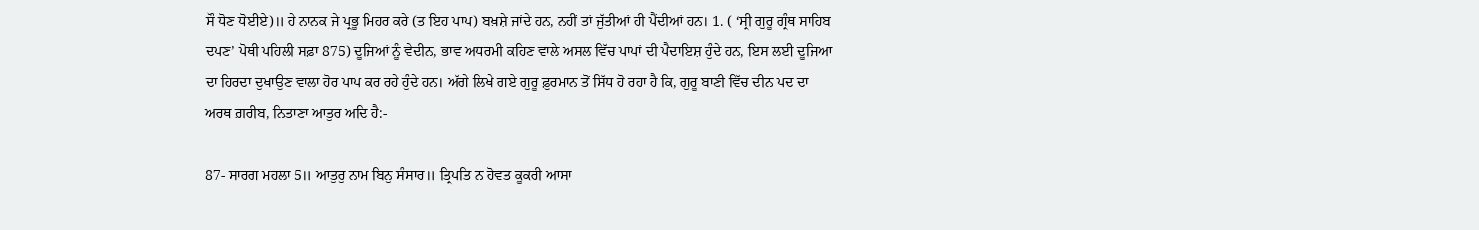ਸੌ ਧੋਣ ਧੋਈਏ)॥ ਹੇ ਨਾਨਕ ਜੇ ਪ੍ਰਭੂ ਮਿਹਰ ਕਰੇ (ਤ ਇਹ ਪਾਪ) ਬਖ਼ਸ਼ੇ ਜਾਂਦੇ ਹਨ, ਨਹੀਂ ਤਾਂ ਜੁੱਤੀਆਂ ਹੀ ਪੈਂਦੀਆਂ ਹਨ। 1. ( ‘ਸ੍ਰੀ ਗੁਰੂ ਗ੍ਰੰਥ ਸਾਹਿਬ ਦਪਣ’ ਪੋਥੀ ਪਹਿਲੀ ਸਫ਼ਾ 875) ਦੂਜਿਆਂ ਨੂੰ ਵੇਦੀਨ, ਭਾਵ ਅਧਰਮੀ ਕਹਿਣ ਵਾਲੇ ਅਸਲ ਵਿੱਚ ਪਾਪਾਂ ਦੀ ਪੈਦਾਇਸ਼ ਹੁੰਦੇ ਹਨ, ਇਸ ਲਈ ਦੂਜਿਆ ਦਾ ਹਿਰਦਾ ਦੁਖਾਉਣ ਵਾਲਾ ਹੋਰ ਪਾਪ ਕਰ ਰਹੇ ਹੁੰਦੇ ਹਨ। ਅੱਗੇ ਲਿਖੇ ਗਏ ਗੁਰੂ ਫ਼ੁਰਮਾਨ ਤੋਂ ਸਿੱਧ ਹੋ ਰਹਾ ਹੈ ਕਿ, ਗੁਰੂ ਬਾਣੀ ਵਿੱਚ ਦੀਨ ਪਦ ਦਾ ਅਰਥ ਗ਼ਰੀਬ, ਨਿਤਾਣਾ ਆਤੁਰ ਅਦਿ ਹੈ:-

87- ਸਾਰਗ ਮਹਲਾ 5॥ ਆਤੁਰੁ ਨਾਮ ਬਿਨੁ ਸੰਸਾਰ॥ ਤ੍ਰਿਪਤਿ ਨ ਹੋਵਤ ਕੂਕਰੀ ਆਸਾ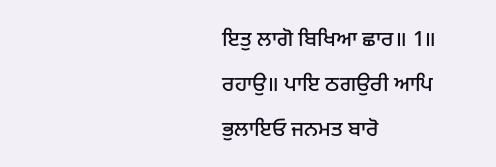ਇਤੁ ਲਾਗੋ ਬਿਖਿਆ ਛਾਰ॥ 1॥ ਰਹਾਉ॥ ਪਾਇ ਠਗਉਰੀ ਆਪਿ ਭੁਲਾਇਓ ਜਨਮਤ ਬਾਰੋ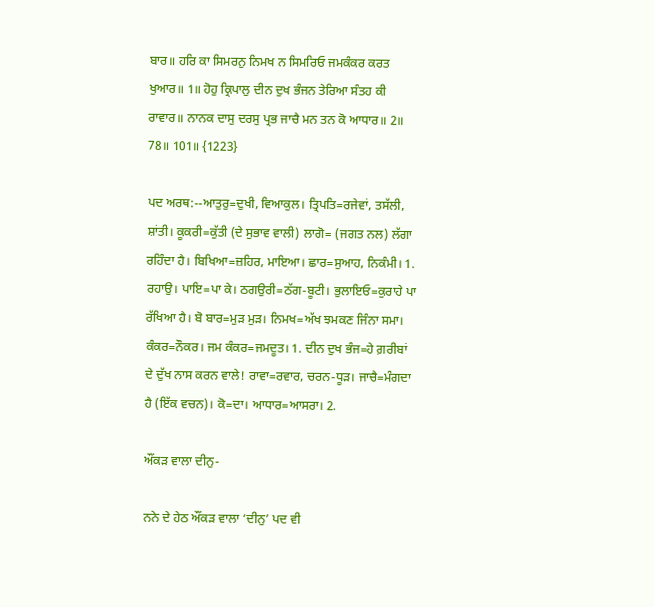ਬਾਰ॥ ਹਰਿ ਕਾ ਸਿਮਰਨੁ ਨਿਮਖ ਨ ਸਿਮਰਿਓ ਜਮਕੰਕਰ ਕਰਤ ਖੁਆਰ॥ 1॥ ਹੋਹੁ ਕ੍ਰਿਪਾਲੁ ਦੀਨ ਦੁਖ ਭੰਜਨ ਤੇਰਿਆ ਸੰਤਹ ਕੀ ਰਾਵਾਰ॥ ਨਾਨਕ ਦਾਸੁ ਦਰਸੁ ਪ੍ਰਭ ਜਾਚੈ ਮਨ ਤਨ ਕੋ ਆਧਾਰ॥ 2॥ 78॥ 101॥ {1223}

ਪਦ ਅਰਥ:--ਆਤੁਰੁ=ਦੁਖੀ, ਵਿਆਕੁਲ। ਤ੍ਰਿਪਤਿ=ਰਜੇਵਾਂ, ਤਸੱਲੀ, ਸ਼ਾਂਤੀ। ਕੂਕਰੀ=ਕੁੱਤੀ (ਦੇ ਸੁਭਾਵ ਵਾਲੀ) ਲਾਗੋ= (ਜਗਤ ਨਲ) ਲੱਗਾ ਰਹਿੰਦਾ ਹੈ। ਬਿਖਿਆ=ਜ਼ਹਿਰ, ਮਾਇਆ। ਛਾਰ=ਸੁਆਹ, ਨਿਕੰਮੀ। 1. ਰਹਾਉ। ਪਾਇ=ਪਾ ਕੇ। ਠਗਉਰੀ=ਠੱਗ-ਬੂਟੀ। ਭੁਲਾਇਓ=ਕੁਰਾਹੇ ਪਾ ਰੱਖਿਆ ਹੈ। ਬੋ ਬਾਰ=ਮੁੜ ਮੁੜ। ਨਿਮਖ=ਅੱਖ ਝਮਕਣ ਜਿੰਨਾ ਸਮਾ। ਕੰਕਰ=ਨੌਕਰ। ਜਮ ਕੰਕਰ=ਜਮਦੂਤ। 1. ਦੀਨ ਦੁਖ ਭੰਜ=ਹੇ ਗ਼ਰੀਬਾਂ ਦੇ ਦੁੱਖ ਨਾਸ ਕਰਨ ਵਾਲੇ! ਰਾਵਾ=ਰਵਾਰ, ਚਰਨ-ਧੂੜ। ਜਾਚੈ=ਮੰਗਦਾ ਹੈ (ਇੱਕ ਵਚਨ)। ਕੋ=ਦਾ। ਆਧਾਰ=ਆਸਰਾ। 2.

ਔਂਕੜ ਵਾਲਾ ਦੀਨੁ-

ਨਨੇ ਦੇ ਹੇਠ ਔਂਕੜ ਵਾਲਾ ‘ਦੀਨੁ’ ਪਦ ਵੀ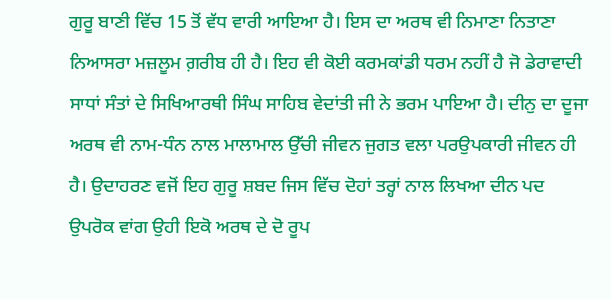ਗੁਰੂ ਬਾਣੀ ਵਿੱਚ 15 ਤੋਂ ਵੱਧ ਵਾਰੀ ਆਇਆ ਹੈ। ਇਸ ਦਾ ਅਰਥ ਵੀ ਨਿਮਾਣਾ ਨਿਤਾਣਾ ਨਿਆਸਰਾ ਮਜ਼ਲੂਮ ਗ਼ਰੀਬ ਹੀ ਹੈ। ਇਹ ਵੀ ਕੋਈ ਕਰਮਕਾਂਡੀ ਧਰਮ ਨਹੀਂ ਹੈ ਜੋ ਡੇਰਾਵਾਦੀ ਸਾਧਾਂ ਸੰਤਾਂ ਦੇ ਸਿਖਿਆਰਥੀ ਸਿੰਘ ਸਾਹਿਬ ਵੇਦਾਂਤੀ ਜੀ ਨੇ ਭਰਮ ਪਾਇਆ ਹੈ। ਦੀਨੁ ਦਾ ਦੂਜਾ ਅਰਥ ਵੀ ਨਾਮ-ਧੰਨ ਨਾਲ ਮਾਲਾਮਾਲ ਉੱਚੀ ਜੀਵਨ ਜੁਗਤ ਵਲਾ ਪਰਉਪਕਾਰੀ ਜੀਵਨ ਹੀ ਹੈ। ਉਦਾਹਰਣ ਵਜੋਂ ਇਹ ਗੁਰੂ ਸ਼ਬਦ ਜਿਸ ਵਿੱਚ ਦੋਹਾਂ ਤਰ੍ਹਾਂ ਨਾਲ ਲਿਖਆ ਦੀਨ ਪਦ ਉਪਰੋਕ ਵਾਂਗ ਉਹੀ ਇਕੋ ਅਰਥ ਦੇ ਦੋ ਰੂਪ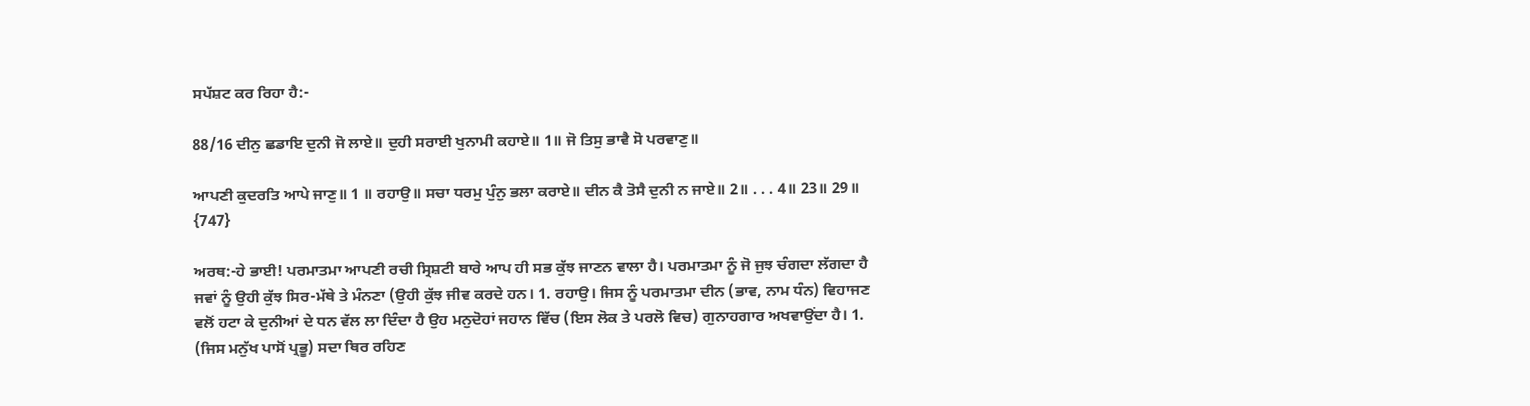ਸਪੱਸ਼ਟ ਕਰ ਰਿਹਾ ਹੈ:-

88/16 ਦੀਨੁ ਛਡਾਇ ਦੁਨੀ ਜੋ ਲਾਏ॥ ਦੁਹੀ ਸਰਾਈ ਖੁਨਾਮੀ ਕਹਾਏ॥ 1॥ ਜੋ ਤਿਸੁ ਭਾਵੈ ਸੋ ਪਰਵਾਣੁ॥

ਆਪਣੀ ਕੁਦਰਤਿ ਆਪੇ ਜਾਣੁ॥ 1 ॥ ਰਹਾਉ॥ ਸਚਾ ਧਰਮੁ ਪੁੰਨੁ ਭਲਾ ਕਰਾਏ॥ ਦੀਨ ਕੈ ਤੋਸੈ ਦੁਨੀ ਨ ਜਾਏ॥ 2॥ . . . 4॥ 23॥ 29॥ {747}

ਅਰਥ:-ਹੇ ਭਾਈ! ਪਰਮਾਤਮਾ ਆਪਣੀ ਰਚੀ ਸ੍ਰਿਸ਼ਟੀ ਬਾਰੇ ਆਪ ਹੀ ਸਭ ਕੁੱਝ ਜਾਣਨ ਵਾਲਾ ਹੈ। ਪਰਮਾਤਮਾ ਨੂੰ ਜੋ ਜੁਝ ਚੰਗਦਾ ਲੱਗਦਾ ਹੈ ਜਵਾਂ ਨੂੰ ਉਹੀ ਕੁੱਝ ਸਿਰ-ਮੱਥੇ ਤੇ ਮੰਨਣਾ (ਉਹੀ ਕੁੱਝ ਜੀਵ ਕਰਦੇ ਹਨ। 1. ਰਹਾਉ। ਜਿਸ ਨੂੰ ਪਰਮਾਤਮਾ ਦੀਨ (ਭਾਵ, ਨਾਮ ਧੰਨ) ਵਿਹਾਜਣ ਵਲੋਂ ਹਟਾ ਕੇ ਦੁਨੀਆਂ ਦੇ ਧਨ ਵੱਲ ਲਾ ਦਿੰਦਾ ਹੈ ਉਹ ਮਨੁਦੋਹਾਂ ਜਹਾਨ ਵਿੱਚ (ਇਸ ਲੋਕ ਤੇ ਪਰਲੋ ਵਿਚ) ਗੁਨਾਹਗਾਰ ਅਖਵਾਉਂਦਾ ਹੈ। 1. (ਜਿਸ ਮਨੁੱਖ ਪਾਸੋਂ ਪ੍ਰਭੂ) ਸਦਾ ਥਿਰ ਰਹਿਣ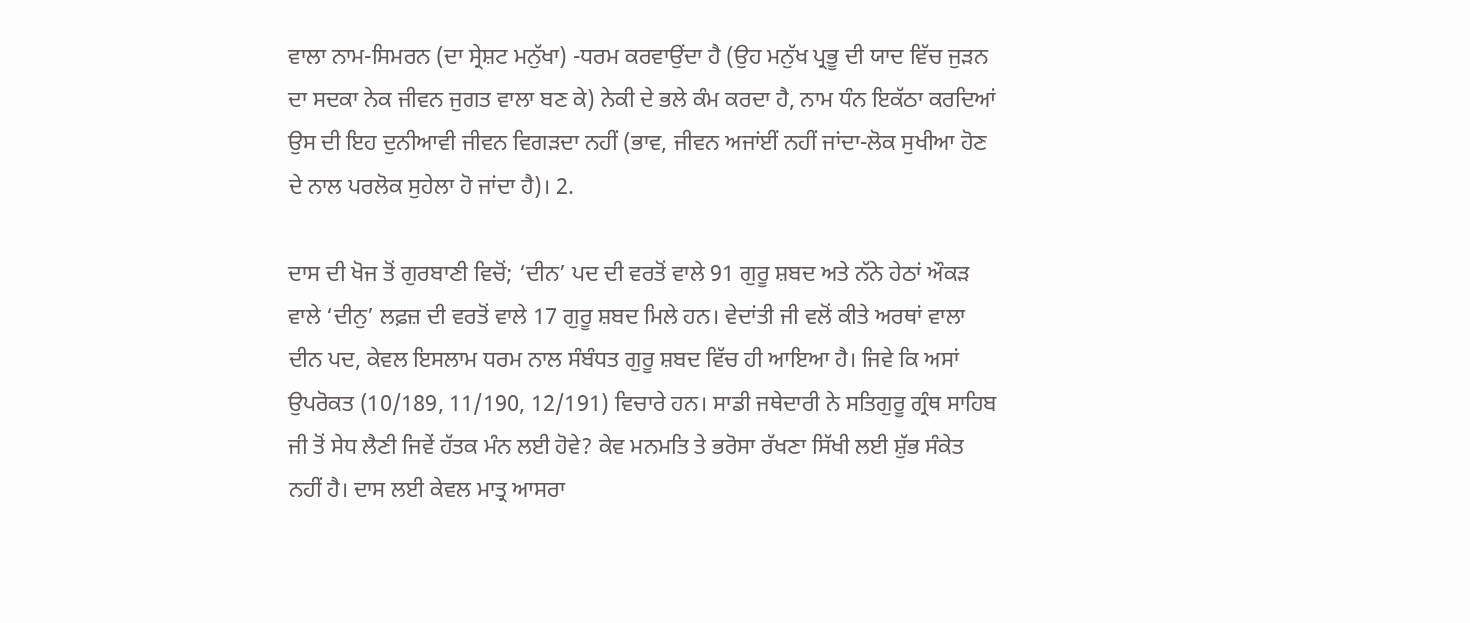ਵਾਲਾ ਨਾਮ-ਸਿਮਰਨ (ਦਾ ਸ੍ਰੇਸ਼ਟ ਮਨੁੱਖਾ) -ਧਰਮ ਕਰਵਾਉਂਦਾ ਹੈ (ਉਹ ਮਨੁੱਖ ਪ੍ਰਭੂ ਦੀ ਯਾਦ ਵਿੱਚ ਜੁੜਨ ਦਾ ਸਦਕਾ ਨੇਕ ਜੀਵਨ ਜੁਗਤ ਵਾਲਾ ਬਣ ਕੇ) ਨੇਕੀ ਦੇ ਭਲੇ ਕੰਮ ਕਰਦਾ ਹੈ, ਨਾਮ ਧੰਨ ਇਕੱਠਾ ਕਰਦਿਆਂ ਉਸ ਦੀ ਇਹ ਦੁਨੀਆਵੀ ਜੀਵਨ ਵਿਗੜਦਾ ਨਹੀਂ (ਭਾਵ, ਜੀਵਨ ਅਜਾਂਈਂ ਨਹੀਂ ਜਾਂਦਾ-ਲੋਕ ਸੁਖੀਆ ਹੋਣ ਦੇ ਨਾਲ ਪਰਲੋਕ ਸੁਹੇਲਾ ਹੋ ਜਾਂਦਾ ਹੈ)। 2.

ਦਾਸ ਦੀ ਖੋਜ ਤੋਂ ਗੁਰਬਾਣੀ ਵਿਚੋਂ; ‘ਦੀਨ’ ਪਦ ਦੀ ਵਰਤੋਂ ਵਾਲੇ 91 ਗੁਰੂ ਸ਼ਬਦ ਅਤੇ ਨੱਨੇ ਹੇਠਾਂ ਔਕੜ ਵਾਲੇ ‘ਦੀਨੁ’ ਲਫ਼ਜ਼ ਦੀ ਵਰਤੋਂ ਵਾਲੇ 17 ਗੁਰੂ ਸ਼ਬਦ ਮਿਲੇ ਹਨ। ਵੇਦਾਂਤੀ ਜੀ ਵਲੋਂ ਕੀਤੇ ਅਰਥਾਂ ਵਾਲਾ ਦੀਨ ਪਦ, ਕੇਵਲ ਇਸਲਾਮ ਧਰਮ ਨਾਲ ਸੰਬੰਧਤ ਗੁਰੂ ਸ਼ਬਦ ਵਿੱਚ ਹੀ ਆਇਆ ਹੈ। ਜਿਵੇ ਕਿ ਅਸਾਂ ਉਪਰੋਕਤ (10/189, 11/190, 12/191) ਵਿਚਾਰੇ ਹਨ। ਸਾਡੀ ਜਥੇਦਾਰੀ ਨੇ ਸਤਿਗੁਰੂ ਗ੍ਰੰਥ ਸਾਹਿਬ ਜੀ ਤੋਂ ਸੇਧ ਲੈਣੀ ਜਿਵੇਂ ਹੱਤਕ ਮੰਨ ਲਈ ਹੋਵੇ? ਕੇਵ ਮਨਮਤਿ ਤੇ ਭਰੋਸਾ ਰੱਖਣਾ ਸਿੱਖੀ ਲਈ ਸ਼ੁੱਭ ਸੰਕੇਤ ਨਹੀਂ ਹੈ। ਦਾਸ ਲਈ ਕੇਵਲ ਮਾਤ੍ਰ ਆਸਰਾ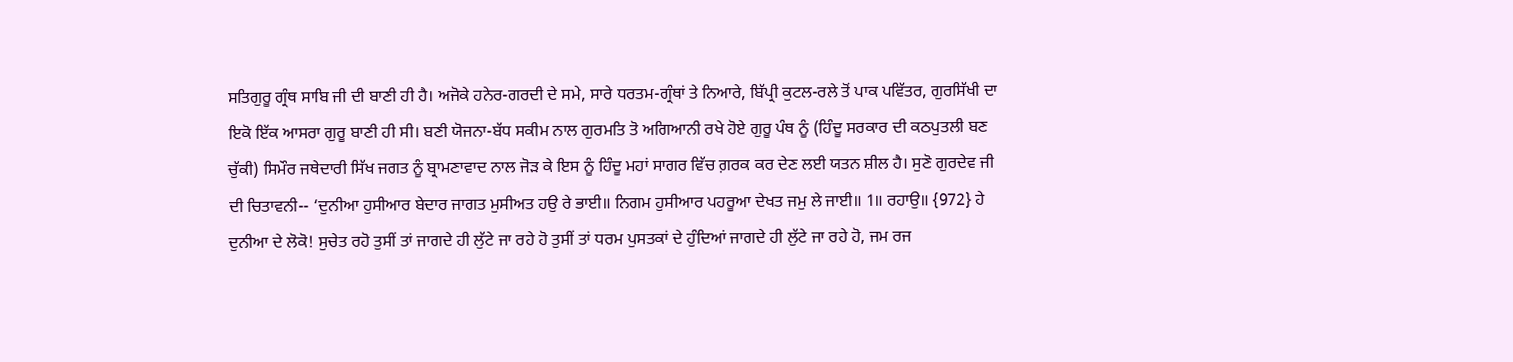ਸਤਿਗੁਰੂ ਗ੍ਰੰਥ ਸਾਬਿ ਜੀ ਦੀ ਬਾਣੀ ਹੀ ਹੈ। ਅਜੋਕੇ ਹਨੇਰ-ਗਰਦੀ ਦੇ ਸਮੇ, ਸਾਰੇ ਧਰਤਮ-ਗ੍ਰੰਥਾਂ ਤੇ ਨਿਆਰੇ, ਬਿੱਪ੍ਰੀ ਕੁਟਲ-ਰਲੇ ਤੋਂ ਪਾਕ ਪਵਿੱਤਰ, ਗੁਰਸਿੱਖੀ ਦਾ ਇਕੋ ਇੱਕ ਆਸਰਾ ਗੁਰੂ ਬਾਣੀ ਹੀ ਸੀ। ਬਣੀ ਯੋਜਨਾ-ਬੱਧ ਸਕੀਮ ਨਾਲ ਗੁਰਮਤਿ ਤੋ ਅਗਿਆਨੀ ਰਖੇ ਹੋਏ ਗੁਰੂ ਪੰਥ ਨੂੰ (ਹਿੰਦੂ ਸਰਕਾਰ ਦੀ ਕਠਪੁਤਲੀ ਬਣ ਚੁੱਕੀ) ਸਿਮੌਰ ਜਥੇਦਾਰੀ ਸਿੱਖ ਜਗਤ ਨੂੰ ਬ੍ਰਾਮਣਾਵਾਦ ਨਾਲ ਜੋੜ ਕੇ ਇਸ ਨੂੰ ਹਿੰਦੂ ਮਹਾਂ ਸਾਗਰ ਵਿੱਚ ਗ਼ਰਕ ਕਰ ਦੇਣ ਲਈ ਯਤਨ ਸ਼ੀਲ ਹੈ। ਸੁਣੋ ਗੁਰਦੇਵ ਜੀ ਦੀ ਚਿਤਾਵਨੀ-- ‘ਦੁਨੀਆ ਹੁਸੀਆਰ ਬੇਦਾਰ ਜਾਗਤ ਮੁਸੀਅਤ ਹਉ ਰੇ ਭਾਈ॥ ਨਿਗਮ ਹੁਸੀਆਰ ਪਹਰੂਆ ਦੇਖਤ ਜਮੁ ਲੇ ਜਾਈ॥ 1॥ ਰਹਾਉ॥ {972} ਹੇ ਦੁਨੀਆ ਦੇ ਲੋਕੋ! ਸੁਚੇਤ ਰਹੋ ਤੁਸੀਂ ਤਾਂ ਜਾਗਦੇ ਹੀ ਲੁੱਟੇ ਜਾ ਰਹੇ ਹੋ ਤੁਸੀਂ ਤਾਂ ਧਰਮ ਪੁਸਤਕਾਂ ਦੇ ਹੁੰਦਿਆਂ ਜਾਗਦੇ ਹੀ ਲੁੱਟੇ ਜਾ ਰਹੇ ਹੋ, ਜਮ ਰਜ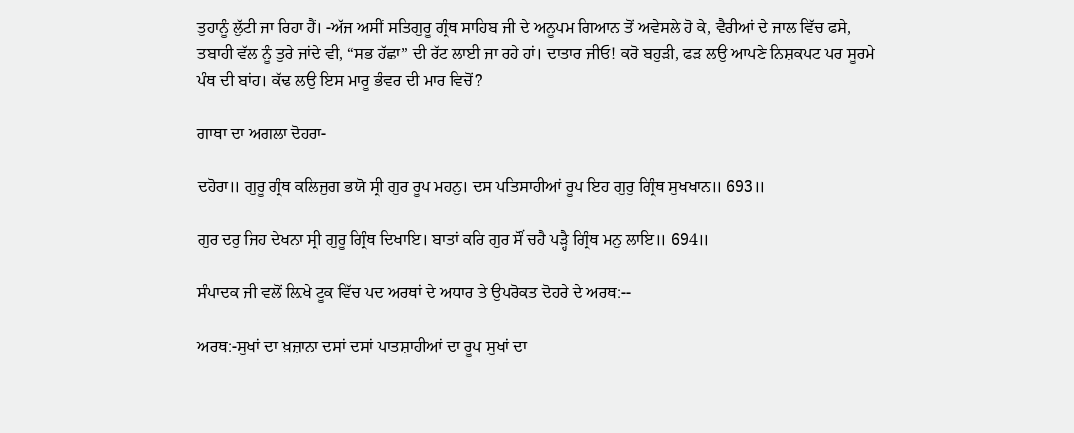ਤੁਹਾਨੂੰ ਲੁੱਟੀ ਜਾ ਰਿਹਾ ਹੈਂ। -ਅੱਜ ਅਸੀਂ ਸਤਿਗੁਰੂ ਗ੍ਰੰਥ ਸਾਹਿਬ ਜੀ ਦੇ ਅਨੂਪਮ ਗਿਆਨ ਤੋਂ ਅਵੇਸਲੇ ਹੋ ਕੇ, ਵੈਰੀਆਂ ਦੇ ਜਾਲ ਵਿੱਚ ਫਸੇ, ਤਬਾਹੀ ਵੱਲ ਨੂੰ ਤੁਰੇ ਜਾਂਦੇ ਵੀ, “ਸਭ ਹੱਛਾ” ਦੀ ਰੱਟ ਲਾਈ ਜਾ ਰਹੇ ਹਾਂ। ਦਾਤਾਰ ਜੀਓ! ਕਰੋ ਬਹੁੜੀ, ਫੜ ਲਉ ਆਪਣੇ ਨਿਸ਼ਕਪਟ ਪਰ ਸੂਰਮੇ ਪੰਥ ਦੀ ਬਾਂਹ। ਕੱਢ ਲਉ ਇਸ ਮਾਰੂ ਭੰਵਰ ਦੀ ਮਾਰ ਵਿਚੋਂ?

ਗਾਥਾ ਦਾ ਅਗਲਾ ਦੋਹਰਾ-

ਦਹੋਰਾ॥ ਗੁਰੂ ਗ੍ਰੰਥ ਕਲਿਜੁਗ ਭਯੋ ਸ੍ਰੀ ਗੁਰ ਰੂਪ ਮਹਨੁ। ਦਸ ਪਤਿਸਾਹੀਆਂ ਰੂਪ ਇਹ ਗੁਰੁ ਗ੍ਰਿੰਥ ਸੁਖਖਾਨ॥ 693॥

ਗੁਰ ਦਰੁ ਜਿਹ ਦੇਖਨਾ ਸ੍ਰੀ ਗੁਰੂ ਗ੍ਰਿੰਥ ਦਿਖਾਇ। ਬਾਤਾਂ ਕਰਿ ਗੁਰ ਸੌਂ ਚਹੈ ਪੜ੍ਹੈ ਗ੍ਰਿੰਥ ਮਨੁ ਲਾਇ॥ 694॥

ਸੰਪਾਦਕ ਜੀ ਵਲੋਂ ਲ਼ਿਖੇ ਟੂਕ ਵਿੱਚ ਪਦ ਅਰਥਾਂ ਦੇ ਅਧਾਰ ਤੇ ਉਪਰੋਕਤ ਦੋਹਰੇ ਦੇ ਅਰਥ:--

ਅਰਥ:-ਸੁਖਾਂ ਦਾ ਖ਼ਜ਼ਾਨਾ ਦਸਾਂ ਦਸਾਂ ਪਾਤਸ਼ਾਹੀਆਂ ਦਾ ਰੂਪ ਸੁਖਾਂ ਦਾ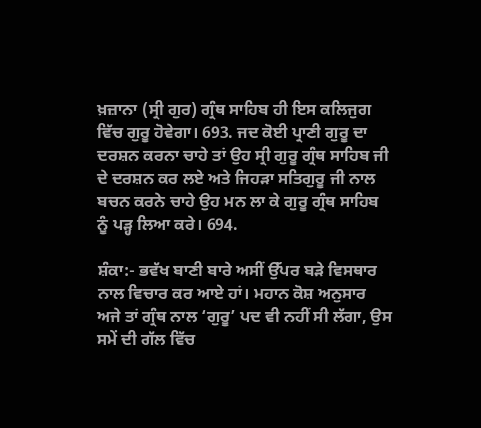ਖ਼ਜ਼ਾਨਾ (ਸ੍ਰੀ ਗੁਰ) ਗ੍ਰੰਥ ਸਾਹਿਬ ਹੀ ਇਸ ਕਲਿਜੁਗ ਵਿੱਚ ਗੁਰੂ ਹੋਵੇਗਾ। 693. ਜਦ ਕੋਈ ਪ੍ਰਾਣੀ ਗੁਰੂ ਦਾ ਦਰਸ਼ਨ ਕਰਨਾ ਚਾਹੇ ਤਾਂ ਉਹ ਸ੍ਰੀ ਗੁਰੂ ਗ੍ਰੰਥ ਸਾਹਿਬ ਜੀ ਦੇ ਦਰਸ਼ਨ ਕਰ ਲਏ ਅਤੇ ਜਿਹੜਾ ਸਤਿਗੁਰੂ ਜੀ ਨਾਲ ਬਚਨ ਕਰਨੇ ਚਾਹੇ ਉਹ ਮਨ ਲਾ ਕੇ ਗੁਰੂ ਗ੍ਰੰਥ ਸਾਹਿਬ ਨੂੰ ਪੜ੍ਹ ਲਿਆ ਕਰੇ। 694.

ਸ਼ੰਕਾ:- ਭਵੱਖ ਬਾਣੀ ਬਾਰੇ ਅਸੀਂ ਉੱਪਰ ਬੜੇ ਵਿਸਥਾਰ ਨਾਲ ਵਿਚਾਰ ਕਰ ਆਏ ਹਾਂ। ਮਹਾਨ ਕੋਸ਼ ਅਨੁਸਾਰ ਅਜੇ ਤਾਂ ਗ੍ਰੰਥ ਨਾਲ ‘ਗੁਰੂ’ ਪਦ ਵੀ ਨਹੀਂ ਸੀ ਲੱਗਾ, ਉਸ ਸਮੇਂ ਦੀ ਗੱਲ ਵਿੱਚ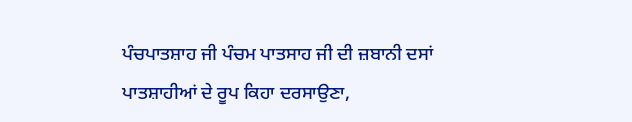ਪੰਚਪਾਤਸ਼ਾਹ ਜੀ ਪੰਚਮ ਪਾਤਸਾਹ ਜੀ ਦੀ ਜ਼ਬਾਨੀ ਦਸਾਂ ਪਾਤਸ਼ਾਹੀਆਂ ਦੇ ਰੂਪ ਕਿਹਾ ਦਰਸਾਉਣਾ,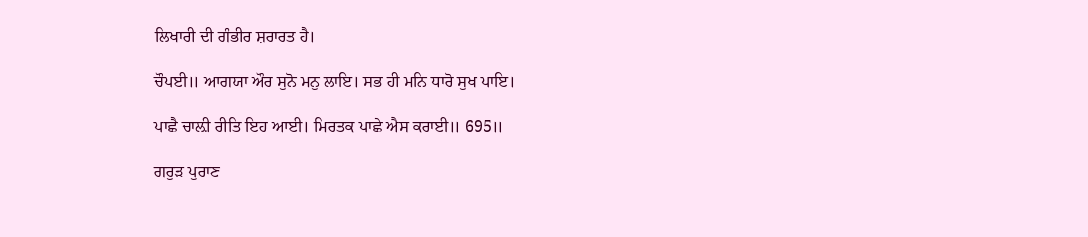ਲਿਖਾਰੀ ਦੀ ਗੰਭੀਰ ਸ਼ਰਾਰਤ ਹੈ।

ਚੌਪਈ॥ ਆਗਯਾ ਔਰ ਸੁਨੋ ਮਨੁ ਲਾਇ। ਸਭ ਹੀ ਮਨਿ ਧਾਰੋ ਸੁਖ ਪਾਇ।

ਪਾਛੈ ਚਾਲ਼ੀ ਰੀਤਿ ਇਹ ਆਈ। ਮਿਰਤਕ ਪਾਛੇ ਐਸ ਕਰਾਈ॥ 695॥

ਗਰੁੜ ਪੁਰਾਣ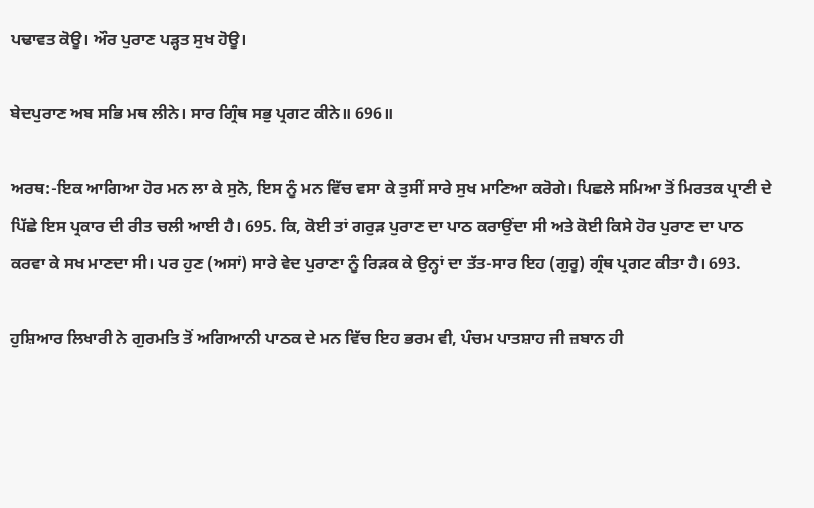ਪਢਾਵਤ ਕੋਊ। ਔਰ ਪੁਰਾਣ ਪੜ੍ਹਤ ਸੁਖ ਹੋਊ।

ਬੇਦਪੁਰਾਣ ਅਬ ਸਭਿ ਮਥ ਲੀਨੇ। ਸਾਰ ਗ੍ਰਿੰਥ ਸਭੁ ਪ੍ਰਗਟ ਕੀਨੇ॥ 696॥

ਅਰਥ:-ਇਕ ਆਗਿਆ ਹੋਰ ਮਨ ਲਾ ਕੇ ਸੁਨੋ, ਇਸ ਨੂੰ ਮਨ ਵਿੱਚ ਵਸਾ ਕੇ ਤੁਸੀਂ ਸਾਰੇ ਸੁਖ ਮਾਣਿਆ ਕਰੋਗੇ। ਪਿਛਲੇ ਸਮਿਆ ਤੋਂ ਮਿਰਤਕ ਪ੍ਰਾਣੀ ਦੇ ਪਿੱਛੇ ਇਸ ਪ੍ਰਕਾਰ ਦੀ ਰੀਤ ਚਲੀ ਆਈ ਹੈ। 695. ਕਿ, ਕੋਈ ਤਾਂ ਗਰੁੜ ਪੁਰਾਣ ਦਾ ਪਾਠ ਕਰਾਉਂਦਾ ਸੀ ਅਤੇ ਕੋਈ ਕਿਸੇ ਹੋਰ ਪੁਰਾਣ ਦਾ ਪਾਠ ਕਰਵਾ ਕੇ ਸਖ ਮਾਣਦਾ ਸੀ। ਪਰ ਹੁਣ (ਅਸਾਂ) ਸਾਰੇ ਵੇਦ ਪੁਰਾਣਾ ਨੂੰ ਰਿੜਕ ਕੇ ਉਨ੍ਹਾਂ ਦਾ ਤੱਤ-ਸਾਰ ਇਹ (ਗੁਰੂ) ਗ੍ਰੰਥ ਪ੍ਰਗਟ ਕੀਤਾ ਹੈ। 693.

ਹੁਸ਼ਿਆਰ ਲਿਖਾਰੀ ਨੇ ਗੁਰਮਤਿ ਤੋਂ ਅਗਿਆਨੀ ਪਾਠਕ ਦੇ ਮਨ ਵਿੱਚ ਇਹ ਭਰਮ ਵੀ, ਪੰਚਮ ਪਾਤਸ਼ਾਹ ਜੀ ਜ਼ਬਾਨ ਹੀ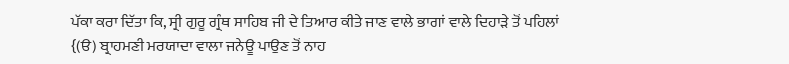ਪੱਕਾ ਕਰਾ ਦਿੱਤਾ ਕਿ, ਸ੍ਰੀ ਗੁਰੂ ਗ੍ਰੰਥ ਸਾਹਿਬ ਜੀ ਦੇ ਤਿਆਰ ਕੀਤੇ ਜਾਣ ਵਾਲੇ ਭਾਗਾਂ ਵਾਲੇ ਦਿਹਾੜੇ ਤੋਂ ਪਹਿਲਾਂ {(ੳ) ਬ੍ਰਾਹਮਣੀ ਮਰਯਾਦਾ ਵਾਲਾ ਜਨੇਊ ਪਾਉਣ ਤੋਂ ਨਾਹ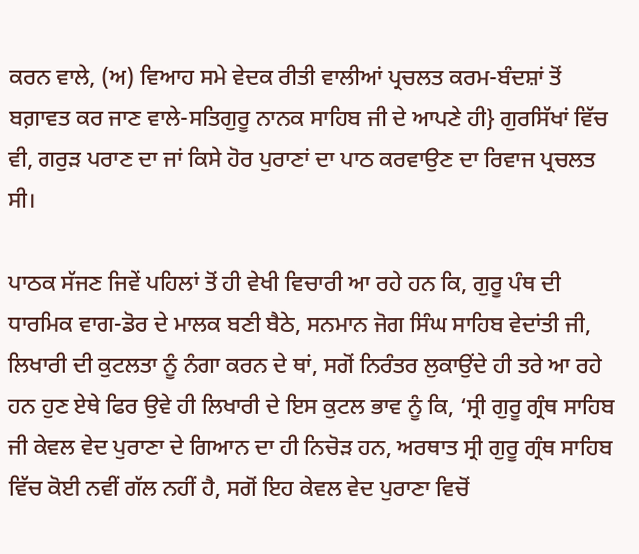ਕਰਨ ਵਾਲੇ, (ਅ) ਵਿਆਹ ਸਮੇ ਵੇਦਕ ਰੀਤੀ ਵਾਲੀਆਂ ਪ੍ਰਚਲਤ ਕਰਮ-ਬੰਦਸ਼ਾਂ ਤੋਂ ਬਗ਼ਾਵਤ ਕਰ ਜਾਣ ਵਾਲੇ-ਸਤਿਗੁਰੂ ਨਾਨਕ ਸਾਹਿਬ ਜੀ ਦੇ ਆਪਣੇ ਹੀ} ਗੁਰਸਿੱਖਾਂ ਵਿੱਚ ਵੀ, ਗਰੁੜ ਪਰਾਣ ਦਾ ਜਾਂ ਕਿਸੇ ਹੋਰ ਪੁਰਾਣਾਂ ਦਾ ਪਾਠ ਕਰਵਾਉਣ ਦਾ ਰਿਵਾਜ ਪ੍ਰਚਲਤ ਸੀ।

ਪਾਠਕ ਸੱਜਣ ਜਿਵੇਂ ਪਹਿਲਾਂ ਤੋਂ ਹੀ ਵੇਖੀ ਵਿਚਾਰੀ ਆ ਰਹੇ ਹਨ ਕਿ, ਗੁਰੂ ਪੰਥ ਦੀ ਧਾਰਮਿਕ ਵਾਗ-ਡੋਰ ਦੇ ਮਾਲਕ ਬਣੀ ਬੈਠੇ, ਸਨਮਾਨ ਜੋਗ ਸਿੰਘ ਸਾਹਿਬ ਵੇਦਾਂਤੀ ਜੀ, ਲਿਖਾਰੀ ਦੀ ਕੁਟਲਤਾ ਨੂੰ ਨੰਗਾ ਕਰਨ ਦੇ ਥਾਂ, ਸਗੋਂ ਨਿਰੰਤਰ ਲੁਕਾਉਂਦੇ ਹੀ ਤਰੇ ਆ ਰਹੇ ਹਨ ਹੁਣ ਏਥੇ ਫਿਰ ਉਵੇ ਹੀ ਲਿਖਾਰੀ ਦੇ ਇਸ ਕੁਟਲ ਭਾਵ ਨੂੰ ਕਿ, ‘ਸ੍ਰੀ ਗੁਰੂ ਗ੍ਰੰਥ ਸਾਹਿਬ ਜੀ ਕੇਵਲ ਵੇਦ ਪੁਰਾਣਾ ਦੇ ਗਿਆਨ ਦਾ ਹੀ ਨਿਚੋੜ ਹਨ, ਅਰਥਾਤ ਸ੍ਰੀ ਗੁਰੂ ਗ੍ਰੰਥ ਸਾਹਿਬ ਵਿੱਚ ਕੋਈ ਨਵੀਂ ਗੱਲ ਨਹੀਂ ਹੈ, ਸਗੋਂ ਇਹ ਕੇਵਲ ਵੇਦ ਪੁਰਾਣਾ ਵਿਚੋਂ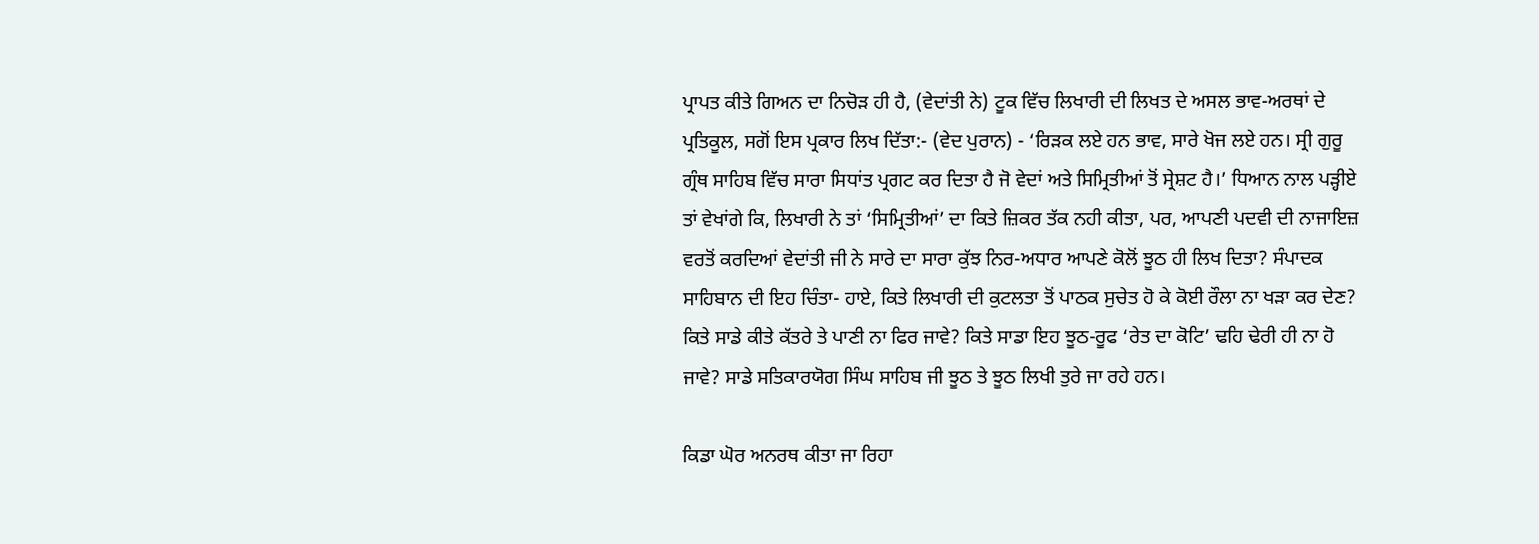ਪ੍ਰਾਪਤ ਕੀਤੇ ਗਿਅਨ ਦਾ ਨਿਚੋੜ ਹੀ ਹੈ, (ਵੇਦਾਂਤੀ ਨੇ) ਟੂਕ ਵਿੱਚ ਲਿਖਾਰੀ ਦੀ ਲਿਖਤ ਦੇ ਅਸਲ ਭਾਵ-ਅਰਥਾਂ ਦੇ ਪ੍ਰਤਿਕੂਲ, ਸਗੋਂ ਇਸ ਪ੍ਰਕਾਰ ਲਿਖ ਦਿੱਤਾ:- (ਵੇਦ ਪੁਰਾਨ) - ‘ਰਿੜਕ ਲਏ ਹਨ ਭਾਵ, ਸਾਰੇ ਖੋਜ ਲਏ ਹਨ। ਸ੍ਰੀ ਗੁਰੂ ਗ੍ਰੰਥ ਸਾਹਿਬ ਵਿੱਚ ਸਾਰਾ ਸਿਧਾਂਤ ਪ੍ਰਗਟ ਕਰ ਦਿਤਾ ਹੈ ਜੋ ਵੇਦਾਂ ਅਤੇ ਸਿਮ੍ਰਿਤੀਆਂ ਤੋਂ ਸ੍ਰੇਸ਼ਟ ਹੈ।’ ਧਿਆਨ ਨਾਲ ਪੜ੍ਹੀਏ ਤਾਂ ਵੇਖਾਂਗੇ ਕਿ, ਲਿਖਾਰੀ ਨੇ ਤਾਂ ‘ਸਿਮ੍ਰਿਤੀਆਂ’ ਦਾ ਕਿਤੇ ਜ਼ਿਕਰ ਤੱਕ ਨਹੀ ਕੀਤਾ, ਪਰ, ਆਪਣੀ ਪਦਵੀ ਦੀ ਨਾਜਾਇਜ਼ ਵਰਤੋਂ ਕਰਦਿਆਂ ਵੇਦਾਂਤੀ ਜੀ ਨੇ ਸਾਰੇ ਦਾ ਸਾਰਾ ਕੁੱਝ ਨਿਰ-ਅਧਾਰ ਆਪਣੇ ਕੋਲੋਂ ਝੂਠ ਹੀ ਲਿਖ ਦਿਤਾ? ਸੰਪਾਦਕ ਸਾਹਿਬਾਨ ਦੀ ਇਹ ਚਿੰਤਾ- ਹਾਏ, ਕਿਤੇ ਲਿਖਾਰੀ ਦੀ ਕੁਟਲਤਾ ਤੋਂ ਪਾਠਕ ਸੁਚੇਤ ਹੋ ਕੇ ਕੋਈ ਰੌਲਾ ਨਾ ਖੜਾ ਕਰ ਦੇਣ? ਕਿਤੇ ਸਾਡੇ ਕੀਤੇ ਕੱਤਰੇ ਤੇ ਪਾਣੀ ਨਾ ਫਿਰ ਜਾਵੇ? ਕਿਤੇ ਸਾਡਾ ਇਹ ਝੂਠ-ਰੂਫ ‘ਰੇਤ ਦਾ ਕੋਟਿ’ ਢਹਿ ਢੇਰੀ ਹੀ ਨਾ ਹੋ ਜਾਵੇ? ਸਾਡੇ ਸਤਿਕਾਰਯੋਗ ਸਿੰਘ ਸਾਹਿਬ ਜੀ ਝੂਠ ਤੇ ਝੂਠ ਲਿਖੀ ਤੁਰੇ ਜਾ ਰਹੇ ਹਨ।

ਕਿਡਾ ਘੋਰ ਅਨਰਥ ਕੀਤਾ ਜਾ ਰਿਹਾ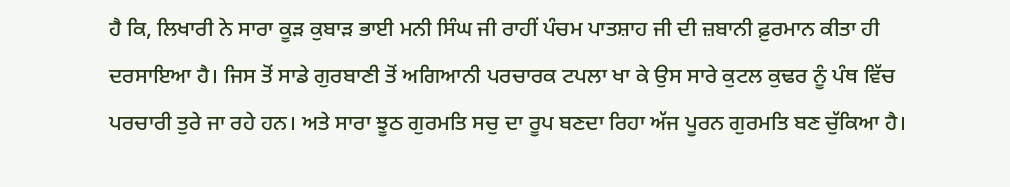ਹੈ ਕਿ, ਲਿਖਾਰੀ ਨੇ ਸਾਰਾ ਕੂੜ ਕੁਬਾੜ ਭਾਈ ਮਨੀ ਸਿੰਘ ਜੀ ਰਾਹੀਂ ਪੰਚਮ ਪਾਤਸ਼ਾਹ ਜੀ ਦੀ ਜ਼ਬਾਨੀ ਫ਼ੁਰਮਾਨ ਕੀਤਾ ਹੀ ਦਰਸਾਇਆ ਹੈ। ਜਿਸ ਤੋਂ ਸਾਡੇ ਗੁਰਬਾਣੀ ਤੋਂ ਅਗਿਆਨੀ ਪਰਚਾਰਕ ਟਪਲਾ ਖਾ ਕੇ ਉਸ ਸਾਰੇ ਕੁਟਲ ਕੁਢਰ ਨੂੰ ਪੰਥ ਵਿੱਚ ਪਰਚਾਰੀ ਤੁਰੇ ਜਾ ਰਹੇ ਹਨ। ਅਤੇ ਸਾਰਾ ਝੂਠ ਗੁਰਮਤਿ ਸਚੁ ਦਾ ਰੂਪ ਬਣਦਾ ਰਿਹਾ ਅੱਜ ਪੂਰਨ ਗੁਰਮਤਿ ਬਣ ਚੁੱਕਿਆ ਹੈ।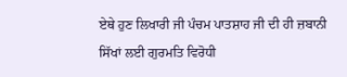ਏਥੇ ਹੁਣ ਲਿਖਾਰੀ ਜੀ ਪੰਚਮ ਪਾਤਸ਼ਾਹ ਜੀ ਦੀ ਹੀ ਜ਼ਬਾਨੀ ਸਿੱਖਾਂ ਲਈ ਗੁਰਮਤਿ ਵਿਰੋਧੀ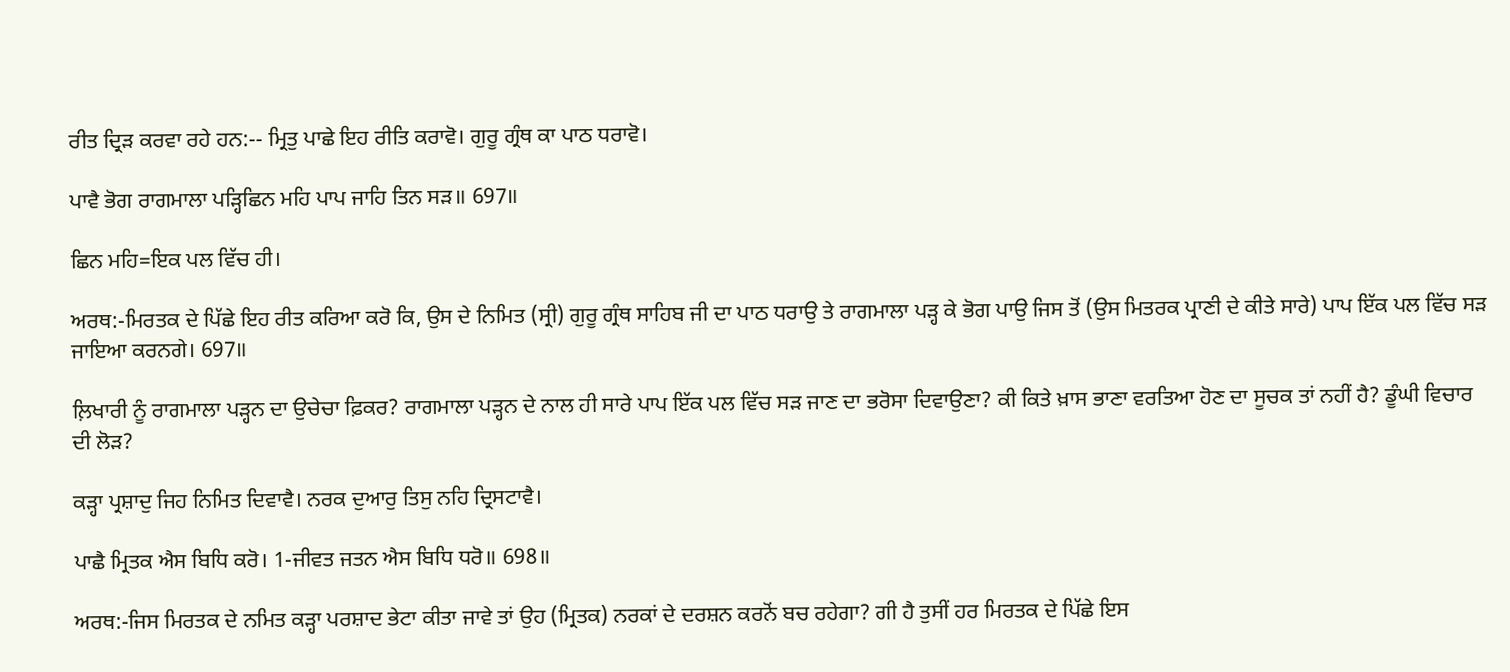ਰੀਤ ਦ੍ਰਿੜ ਕਰਵਾ ਰਹੇ ਹਨ:-- ਮ੍ਰਿਤੁ ਪਾਛੇ ਇਹ ਰੀਤਿ ਕਰਾਵੋ। ਗੁਰੂ ਗ੍ਰੰਥ ਕਾ ਪਾਠ ਧਰਾਵੋ।

ਪਾਵੈ ਭੋਗ ਰਾਗਮਾਲਾ ਪੜ੍ਹਿਛਿਨ ਮਹਿ ਪਾਪ ਜਾਹਿ ਤਿਨ ਸੜ॥ 697॥

ਛਿਨ ਮਹਿ=ਇਕ ਪਲ ਵਿੱਚ ਹੀ।

ਅਰਥ:-ਮਿਰਤਕ ਦੇ ਪਿੱਛੇ ਇਹ ਰੀਤ ਕਰਿਆ ਕਰੋ ਕਿ, ਉਸ ਦੇ ਨਿਮਿਤ (ਸ੍ਰੀ) ਗੁਰੂ ਗ੍ਰੰਥ ਸਾਹਿਬ ਜੀ ਦਾ ਪਾਠ ਧਰਾਉ ਤੇ ਰਾਗਮਾਲਾ ਪੜ੍ਹ ਕੇ ਭੋਗ ਪਾਉ ਜਿਸ ਤੋਂ (ਉਸ ਮਿਤਰਕ ਪ੍ਰਾਣੀ ਦੇ ਕੀਤੇ ਸਾਰੇ) ਪਾਪ ਇੱਕ ਪਲ ਵਿੱਚ ਸੜ ਜਾਇਆ ਕਰਨਗੇ। 697॥

ਲ਼ਿਖਾਰੀ ਨੂੰ ਰਾਗਮਾਲਾ ਪੜ੍ਹਨ ਦਾ ਉਚੇਚਾ ਫ਼ਿਕਰ? ਰਾਗਮਾਲਾ ਪੜ੍ਹਨ ਦੇ ਨਾਲ ਹੀ ਸਾਰੇ ਪਾਪ ਇੱਕ ਪਲ ਵਿੱਚ ਸੜ ਜਾਣ ਦਾ ਭਰੋਸਾ ਦਿਵਾਉਣਾ? ਕੀ ਕਿਤੇ ਖ਼ਾਸ ਭਾਣਾ ਵਰਤਿਆ ਹੋਣ ਦਾ ਸੂਚਕ ਤਾਂ ਨਹੀਂ ਹੈ? ਡੂੰਘੀ ਵਿਚਾਰ ਦੀ ਲੋੜ?

ਕੜ੍ਹਾ ਪ੍ਰਸ਼ਾਦੁ ਜਿਹ ਨਿਮਿਤ ਦਿਵਾਵੈ। ਨਰਕ ਦੁਆਰੁ ਤਿਸੁ ਨਹਿ ਦ੍ਰਿਸਟਾਵੈ।

ਪਾਛੈ ਮ੍ਰਿਤਕ ਐਸ ਬਿਧਿ ਕਰੋ। 1-ਜੀਵਤ ਜਤਨ ਐਸ ਬਿਧਿ ਧਰੋ॥ 698॥

ਅਰਥ:-ਜਿਸ ਮਿਰਤਕ ਦੇ ਨਮਿਤ ਕੜ੍ਹਾ ਪਰਸ਼ਾਦ ਭੇਟਾ ਕੀਤਾ ਜਾਵੇ ਤਾਂ ਉਹ (ਮ੍ਰਿਤਕ) ਨਰਕਾਂ ਦੇ ਦਰਸ਼ਨ ਕਰਨੋਂ ਬਚ ਰਹੇਗਾ? ਗੀ ਹੈ ਤੁਸੀਂ ਹਰ ਮਿਰਤਕ ਦੇ ਪਿੱਛੇ ਇਸ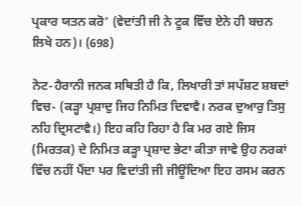ਪ੍ਰਕਾਰ ਯਤਨ ਕਰੋ’ (ਵੇਦਾਂਤੀ ਜੀ ਨੇ ਟੂਕ ਵਿੱਚ ਏਨੇ ਹੀ ਬਚਨ ਲਿਖੇ ਹਨ)। (698)

ਨੋਟ-ਹੈਰਾਨੀ ਜਨਕ ਸਥਿਤੀ ਹੈ ਕਿ, ਲਿਖਾਰੀ ਤਾਂ ਸਪੱਸ਼ਟ ਸ਼ਬਦਾਂ ਵਿਚ- (ਕੜ੍ਹਾ ਪ੍ਰਸ਼ਾਦੁ ਜਿਹ ਨਿਮਿਤ ਦਿਵਾਵੈ। ਨਰਕ ਦੁਆਰੁ ਤਿਸੁ ਨਹਿ ਦ੍ਰਿਸਟਾਵੈ।) ਇਹ ਕਹਿ ਰਿਹਾ ਹੈ ਕਿ ਮਰ ਗਏ ਜਿਸ (ਮਿਰਤਕ) ਦੇ ਨਿਮਿਤ ਕੜ੍ਹਾ ਪ੍ਰਸ਼ਾਦ ਭੇਟਾ ਕੀਤਾ ਜਾਵੇ ਉਹ ਨਰਕਾਂ ਵਿੱਚ ਨਹੀਂ ਪੈਂਦਾ ਪਰ ਵਿਦਾਂਤੀ ਜੀ ਜੀਊਂਦਿਆ ਇਹ ਰਸਮ ਕਰਨ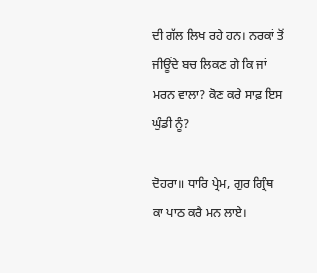ਦੀ ਗੱਲ ਲਿਖ ਰਹੇ ਹਨ। ਨਰਕਾਂ ਤੋਂ ਜੀਊਂਦੇ ਬਚ ਲਿਕਣ ਗੇ ਕਿ ਜਾਂ ਮਰਨ ਵਾਲਾ? ਕੋਣ ਕਰੇ ਸਾਫ਼ ਇਸ ਘੁੰਡੀ ਨੂੰ?

ਦੋਹਰਾ॥ ਧਾਰਿ ਪ੍ਰੇਮ, ਗੁਰ ਗ੍ਰਿੰਥ ਕਾ ਪਾਠ ਕਰੈ ਮਨ ਲਾਏ।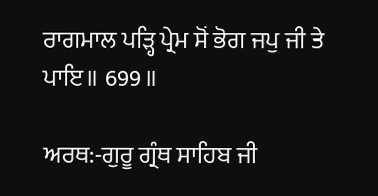ਰਾਗਮਾਲ ਪੜ੍ਹਿ ਪ੍ਰੇਮ ਸੋਂ ਭੋਗ ਜਪੁ ਜੀ ਤੇ ਪਾਇ॥ 699॥

ਅਰਥ:-ਗੁਰੂ ਗ੍ਰੰਥ ਸਾਹਿਬ ਜੀ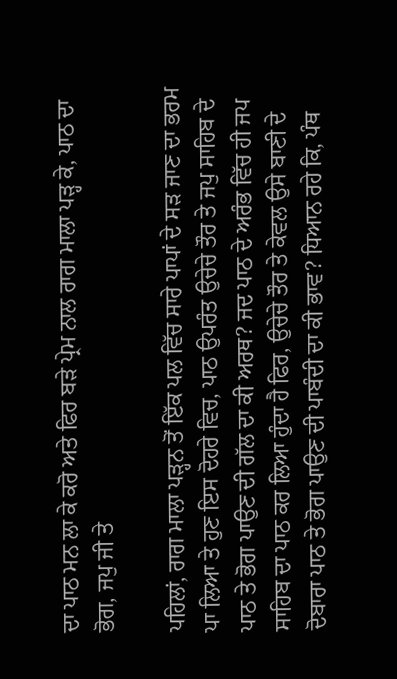ਦਾ ਪਾਠ ਮਨ ਲਾ ਕੇ ਕਰੋ ਅਤੇ ਫਿਰ ਬੜੇ ਪ੍ਰੇਮ ਨਾਲ ਰਾਗ ਮਾਲਾ ਪੜ੍ਹ ਕੇ, ਪਾਠ ਦਾ ਭੋਗ, ਜਪੁ ਜੀ ਤੇ

ਪਹਿਲਾਂ, ਰਾਗ ਮਾਲਾ ਪੜ੍ਹਨ ਤੋਂ ਇੱਕ ਪਲ ਵਿੱਚ ਸਾਰੇ ਪਾਪਾਂ ਦੇ ਸੜ ਜਾਣ ਦਾ ਭਰਮ ਪਾ ਲਿਆ ਤੇ ਹੁਣ ਇਸ ਦੋਹਰੇ ਵਿਚ, ਪਾਠ ਉਪਰੰਤ ਉਚੇਚੇ ਤੌਰ ਤੇ ਜਪੁ ਸਾਹਿਬ ਦੇ ਪਾਠ ਤੇ ਭੋਗ ਪਾਉਣ ਦੀ ਗੱਲ ਦਾ ਕੀ ਅਰਥ? ਜਦ ਪਾਠ ਦੇ ਅਰੰਭ ਵਿੱਚ ਹੀ ਜਪ ਸਾਹਿਬ ਦਾ ਪਾਠ ਕਰ ਲਿਆ ਹੁੰਦਾ ਹੈ ਫਿਰ, ਉਚੇਚੇ ਤੌਰ ਤੇ ਕੇਵਲ ਉਸੇ ਬਾਣੀ ਦੇ ਦੋਬਾਰਾ ਪਾਠ ਤੇ ਭੋਗ ਪਾਉਣ ਦੀ ਪਾਬੰਦੀ ਦਾ ਕੀ ਭਾਵ? ਧਿਆਨ ਰਹੇ ਕਿ, ਪੰਥ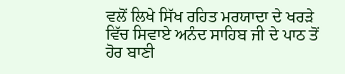ਵਲੋਂ ਲਿਖੇ ਸਿੱਖ ਰਹਿਤ ਮਰਯਾਦਾ ਦੇ ਖਰੜੇ ਵਿੱਚ ਸਿਵਾਏ ਅਨੰਦ ਸਾਹਿਬ ਜੀ ਦੇ ਪਾਠ ਤੋਂ ਹੋਰ ਬਾਣੀ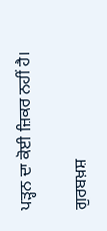ਪੜ੍ਹਨ ਦਾ ਕੋਈ ਜ਼ਿਕਰ ਨਹੀਂ ਹੈ।

ਗੁਰਬਖ਼ਸ਼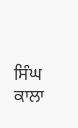ਸਿੰਘ ਕਾਲਾ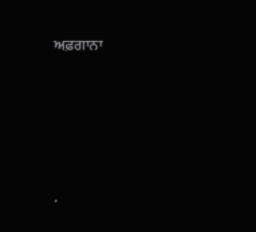ਅਫ਼ਗਾਨਾ




.